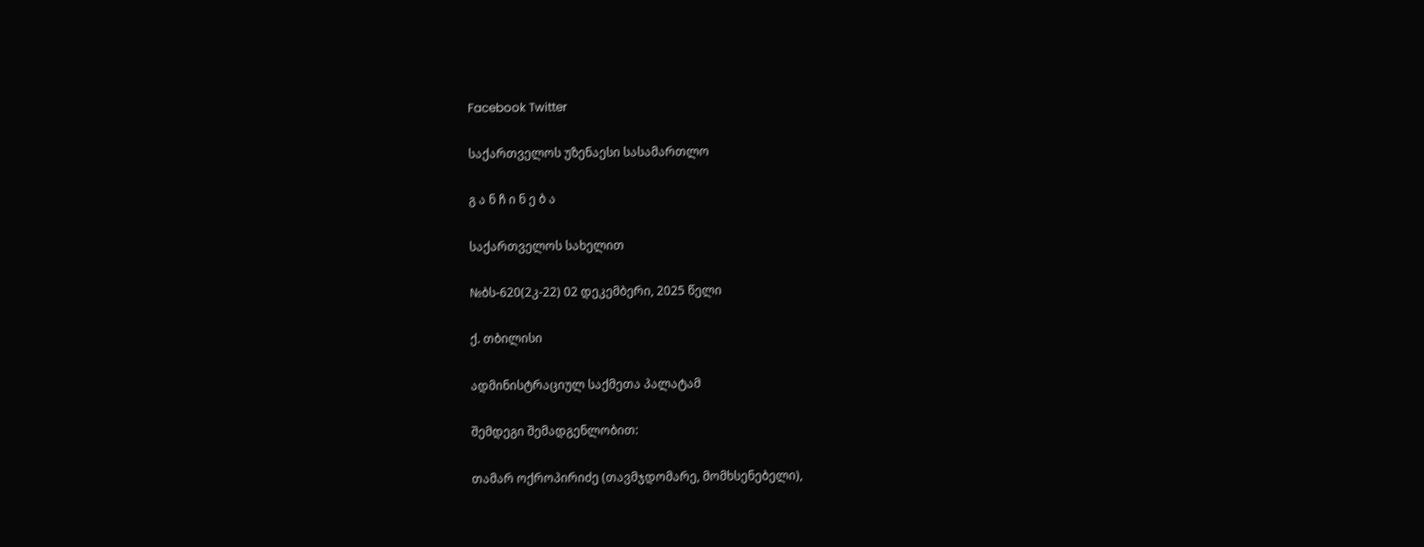Facebook Twitter

საქართველოს უზენაესი სასამართლო

გ ა ნ ჩ ი ნ ე ბ ა

საქართველოს სახელით

№ბს-620(2კ-22) 02 დეკემბერი, 2025 წელი

ქ. თბილისი

ადმინისტრაციულ საქმეთა პალატამ

შემდეგი შემადგენლობით:

თამარ ოქროპირიძე (თავმჯდომარე, მომხსენებელი),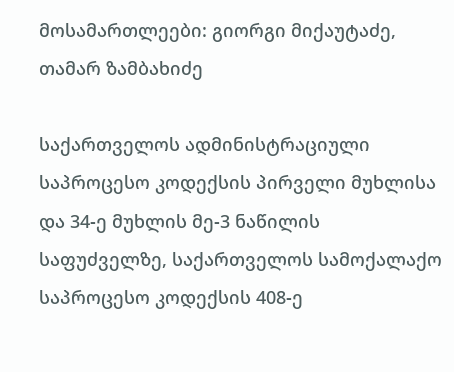მოსამართლეები: გიორგი მიქაუტაძე, თამარ ზამბახიძე

საქართველოს ადმინისტრაციული საპროცესო კოდექსის პირველი მუხლისა და 34-ე მუხლის მე-3 ნაწილის საფუძველზე, საქართველოს სამოქალაქო საპროცესო კოდექსის 408-ე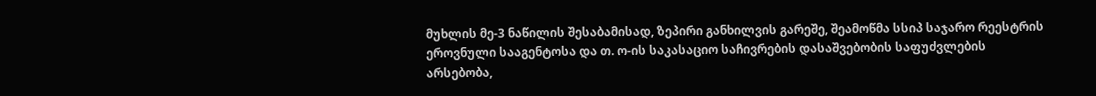მუხლის მე-3 ნაწილის შესაბამისად, ზეპირი განხილვის გარეშე, შეამოწმა სსიპ საჯარო რეესტრის ეროვნული სააგენტოსა და თ. ო-ის საკასაციო საჩივრების დასაშვებობის საფუძვლების არსებობა,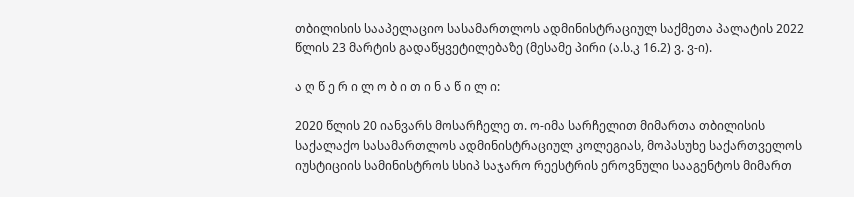თბილისის სააპელაციო სასამართლოს ადმინისტრაციულ საქმეთა პალატის 2022 წლის 23 მარტის გადაწყვეტილებაზე (მესამე პირი (ა.ს.კ 16.2) ვ. ვ-ი).

ა ღ წ ე რ ი ლ ო ბ ი თ ი ნ ა წ ი ლ ი:

2020 წლის 20 იანვარს მოსარჩელე თ. ო-იმა სარჩელით მიმართა თბილისის საქალაქო სასამართლოს ადმინისტრაციულ კოლეგიას, მოპასუხე საქართველოს იუსტიციის სამინისტროს სსიპ საჯარო რეესტრის ეროვნული სააგენტოს მიმართ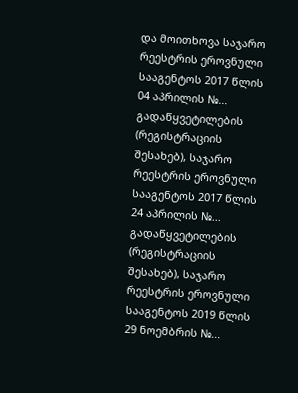და მოითხოვა საჯარო რეესტრის ეროვნული სააგენტოს 2017 წლის 04 აპრილის №... გადაწყვეტილების (რეგისტრაციის შესახებ), საჯარო რეესტრის ეროვნული სააგენტოს 2017 წლის 24 აპრილის №... გადაწყვეტილების (რეგისტრაციის შესახებ), საჯარო რეესტრის ეროვნული სააგენტოს 2019 წლის 29 ნოემბრის №...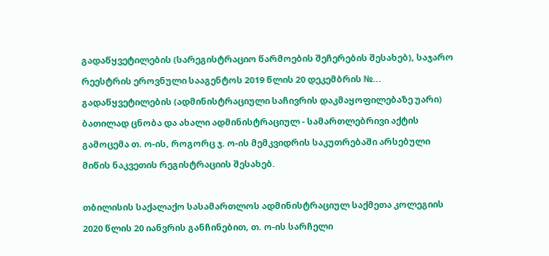გადაწყვეტილების (სარეგისტრაციო წარმოების შეჩერების შესახებ), საჯარო რეესტრის ეროვნული სააგენტოს 2019 წლის 20 დეკემბრის №... გადაწყვეტილების (ადმინისტრაციული საჩივრის დაკმაყოფილებაზე უარი) ბათილად ცნობა და ახალი ადმინისტრაციულ - სამართლებრივი აქტის გამოცემა თ. ო-ის, როგორც ჯ. ო-ის მემკვიდრის საკუთრებაში არსებული მიწის ნაკვეთის რეგისტრაციის შესახებ.

თბილისის საქალაქო სასამართლოს ადმინისტრაციულ საქმეთა კოლეგიის 2020 წლის 20 იანვრის განჩინებით, თ. ო-ის სარჩელი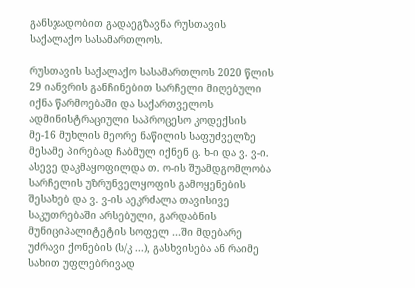განსჯადობით გადაეგზავნა რუსთავის საქალაქო სასამართლოს.

რუსთავის საქალაქო სასამართლოს 2020 წლის 29 იანვრის განჩინებით სარჩელი მიღებული იქნა წარმოებაში და საქართველოს ადმინისტრაციული საპროცესო კოდექსის მე-16 მუხლის მეორე ნაწილის საფუძველზე მესამე პირებად ჩაბმულ იქნენ ც. ხ-ი და ვ. ვ-ი. ასევე დაკმაყოფილდა თ. ო-ის შუამდგომლობა სარჩელის უზრუნველყოფის გამოყენების შესახებ და ვ. ვ-ის აეკრძალა თავისივე საკუთრებაში არსებული, გარდაბნის მუნიციპალიტეტის სოფელ ...ში მდებარე უძრავი ქონების (ს/კ ...), გასხვისება ან რაიმე სახით უფლებრივად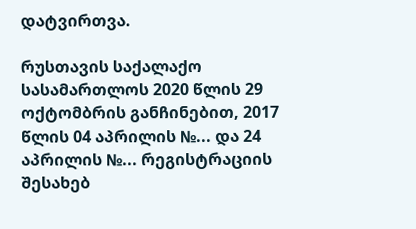დატვირთვა.

რუსთავის საქალაქო სასამართლოს 2020 წლის 29 ოქტომბრის განჩინებით, 2017 წლის 04 აპრილის №... და 24 აპრილის №... რეგისტრაციის შესახებ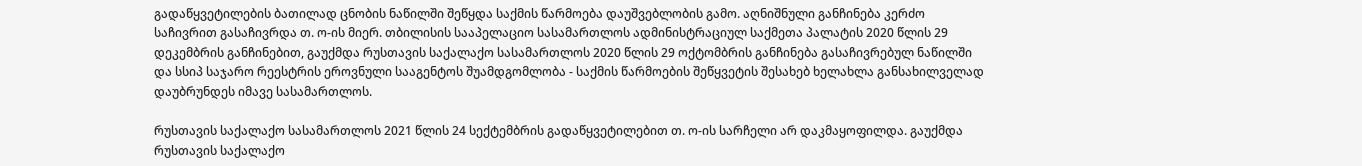გადაწყვეტილების ბათილად ცნობის ნაწილში შეწყდა საქმის წარმოება დაუშვებლობის გამო. აღნიშნული განჩინება კერძო საჩივრით გასაჩივრდა თ. ო-ის მიერ. თბილისის სააპელაციო სასამართლოს ადმინისტრაციულ საქმეთა პალატის 2020 წლის 29 დეკემბრის განჩინებით, გაუქმდა რუსთავის საქალაქო სასამართლოს 2020 წლის 29 ოქტომბრის განჩინება გასაჩივრებულ ნაწილში და სსიპ საჯარო რეესტრის ეროვნული სააგენტოს შუამდგომლობა - საქმის წარმოების შეწყვეტის შესახებ ხელახლა განსახილველად დაუბრუნდეს იმავე სასამართლოს.

რუსთავის საქალაქო სასამართლოს 2021 წლის 24 სექტემბრის გადაწყვეტილებით თ. ო-ის სარჩელი არ დაკმაყოფილდა. გაუქმდა რუსთავის საქალაქო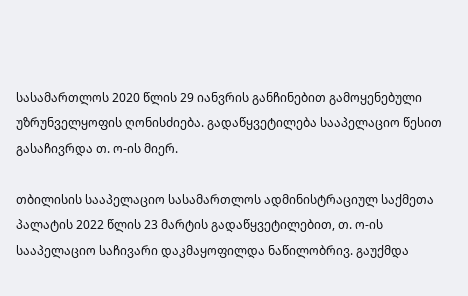სასამართლოს 2020 წლის 29 იანვრის განჩინებით გამოყენებული უზრუნველყოფის ღონისძიება. გადაწყვეტილება სააპელაციო წესით გასაჩივრდა თ. ო-ის მიერ.

თბილისის სააპელაციო სასამართლოს ადმინისტრაციულ საქმეთა პალატის 2022 წლის 23 მარტის გადაწყვეტილებით, თ. ო-ის სააპელაციო საჩივარი დაკმაყოფილდა ნაწილობრივ. გაუქმდა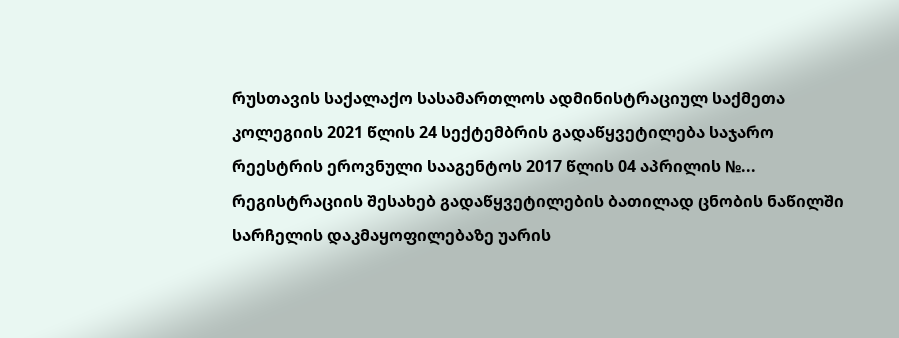რუსთავის საქალაქო სასამართლოს ადმინისტრაციულ საქმეთა კოლეგიის 2021 წლის 24 სექტემბრის გადაწყვეტილება საჯარო რეესტრის ეროვნული სააგენტოს 2017 წლის 04 აპრილის №... რეგისტრაციის შესახებ გადაწყვეტილების ბათილად ცნობის ნაწილში სარჩელის დაკმაყოფილებაზე უარის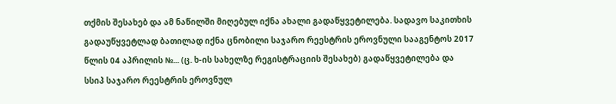თქმის შესახებ და ამ ნაწილში მიღებულ იქნა ახალი გადაწყვეტილება. სადავო საკითხის გადაუწყვეტლად ბათილად იქნა ცნობილი საჯარო რეესტრის ეროვნული სააგენტოს 2017 წლის 04 აპრილის №... (ც. ხ-ის სახელზე რეგისტრაციის შესახებ) გადაწყვეტილება და სსიპ საჯარო რეესტრის ეროვნულ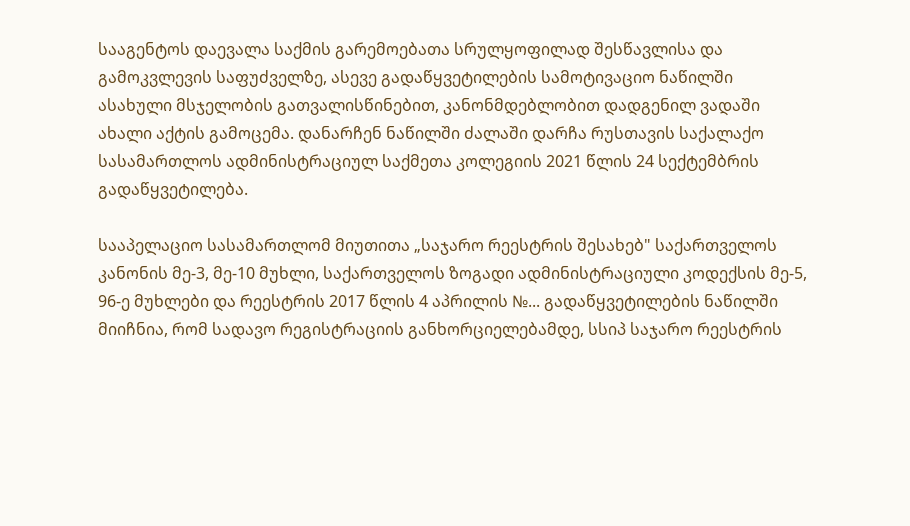სააგენტოს დაევალა საქმის გარემოებათა სრულყოფილად შესწავლისა და გამოკვლევის საფუძველზე, ასევე გადაწყვეტილების სამოტივაციო ნაწილში ასახული მსჯელობის გათვალისწინებით, კანონმდებლობით დადგენილ ვადაში ახალი აქტის გამოცემა. დანარჩენ ნაწილში ძალაში დარჩა რუსთავის საქალაქო სასამართლოს ადმინისტრაციულ საქმეთა კოლეგიის 2021 წლის 24 სექტემბრის გადაწყვეტილება.

სააპელაციო სასამართლომ მიუთითა „საჯარო რეესტრის შესახებ" საქართველოს კანონის მე-3, მე-10 მუხლი, საქართველოს ზოგადი ადმინისტრაციული კოდექსის მე-5, 96-ე მუხლები და რეესტრის 2017 წლის 4 აპრილის №... გადაწყვეტილების ნაწილში მიიჩნია, რომ სადავო რეგისტრაციის განხორციელებამდე, სსიპ საჯარო რეესტრის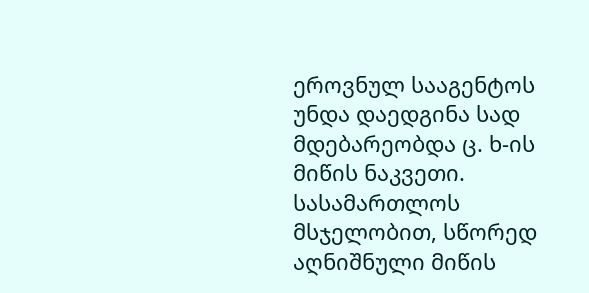ეროვნულ სააგენტოს უნდა დაედგინა სად მდებარეობდა ც. ხ-ის მიწის ნაკვეთი. სასამართლოს მსჯელობით, სწორედ აღნიშნული მიწის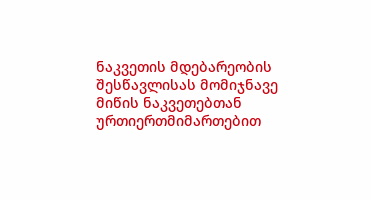ნაკვეთის მდებარეობის შესწავლისას მომიჯნავე მიწის ნაკვეთებთან ურთიერთმიმართებით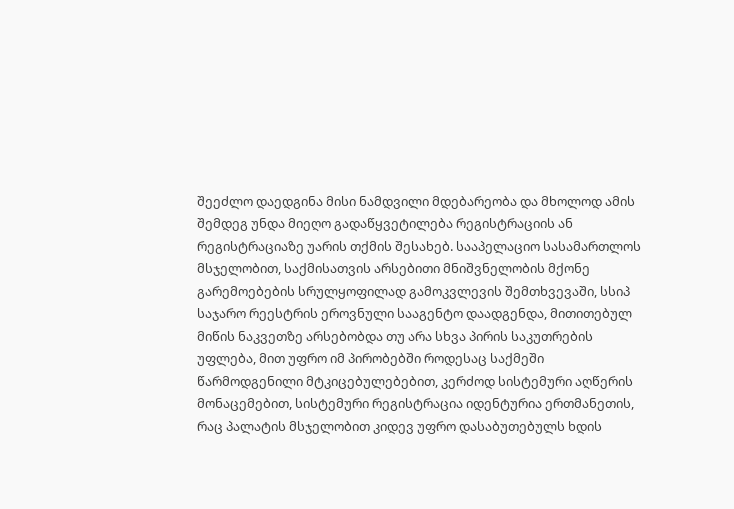შეეძლო დაედგინა მისი ნამდვილი მდებარეობა და მხოლოდ ამის შემდეგ უნდა მიეღო გადაწყვეტილება რეგისტრაციის ან რეგისტრაციაზე უარის თქმის შესახებ. სააპელაციო სასამართლოს მსჯელობით, საქმისათვის არსებითი მნიშვნელობის მქონე გარემოებების სრულყოფილად გამოკვლევის შემთხვევაში, სსიპ საჯარო რეესტრის ეროვნული სააგენტო დაადგენდა, მითითებულ მიწის ნაკვეთზე არსებობდა თუ არა სხვა პირის საკუთრების უფლება, მით უფრო იმ პირობებში როდესაც საქმეში წარმოდგენილი მტკიცებულებებით, კერძოდ სისტემური აღწერის მონაცემებით, სისტემური რეგისტრაცია იდენტურია ერთმანეთის, რაც პალატის მსჯელობით კიდევ უფრო დასაბუთებულს ხდის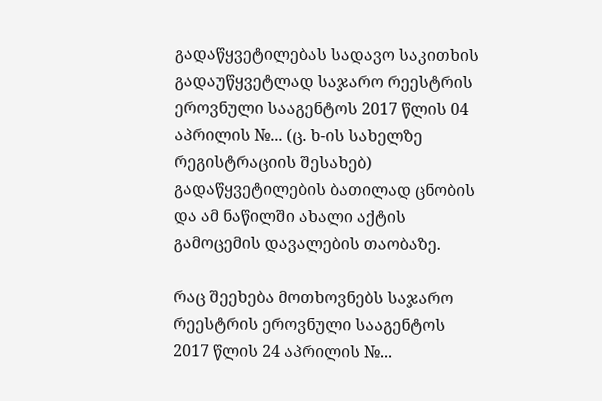გადაწყვეტილებას სადავო საკითხის გადაუწყვეტლად საჯარო რეესტრის ეროვნული სააგენტოს 2017 წლის 04 აპრილის №... (ც. ხ-ის სახელზე რეგისტრაციის შესახებ) გადაწყვეტილების ბათილად ცნობის და ამ ნაწილში ახალი აქტის გამოცემის დავალების თაობაზე.

რაც შეეხება მოთხოვნებს საჯარო რეესტრის ეროვნული სააგენტოს 2017 წლის 24 აპრილის №...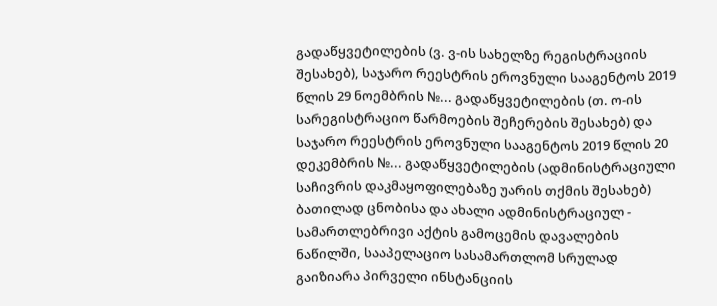გადაწყვეტილების (ვ. ვ-ის სახელზე რეგისტრაციის შესახებ), საჯარო რეესტრის ეროვნული სააგენტოს 2019 წლის 29 ნოემბრის №... გადაწყვეტილების (თ. ო-ის სარეგისტრაციო წარმოების შეჩერების შესახებ) და საჯარო რეესტრის ეროვნული სააგენტოს 2019 წლის 20 დეკემბრის №... გადაწყვეტილების (ადმინისტრაციული საჩივრის დაკმაყოფილებაზე უარის თქმის შესახებ) ბათილად ცნობისა და ახალი ადმინისტრაციულ - სამართლებრივი აქტის გამოცემის დავალების ნაწილში, სააპელაციო სასამართლომ სრულად გაიზიარა პირველი ინსტანციის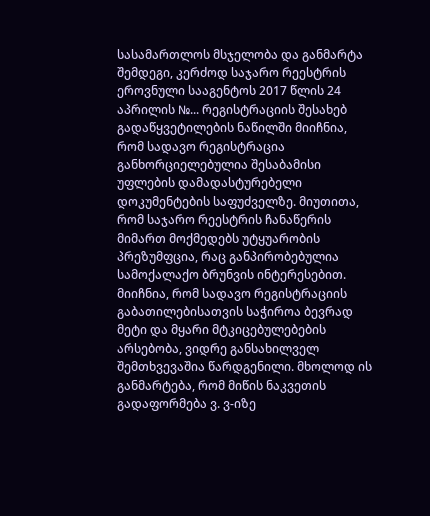სასამართლოს მსჯელობა და განმარტა შემდეგი, კერძოდ საჯარო რეესტრის ეროვნული სააგენტოს 2017 წლის 24 აპრილის №... რეგისტრაციის შესახებ გადაწყვეტილების ნაწილში მიიჩნია, რომ სადავო რეგისტრაცია განხორციელებულია შესაბამისი უფლების დამადასტურებელი დოკუმენტების საფუძველზე. მიუთითა, რომ საჯარო რეესტრის ჩანაწერის მიმართ მოქმედებს უტყუარობის პრეზუმფცია, რაც განპირობებულია სამოქალაქო ბრუნვის ინტერესებით. მიიჩნია, რომ სადავო რეგისტრაციის გაბათილებისათვის საჭიროა ბევრად მეტი და მყარი მტკიცებულებების არსებობა, ვიდრე განსახილველ შემთხვევაშია წარდგენილი. მხოლოდ ის განმარტება, რომ მიწის ნაკვეთის გადაფორმება ვ. ვ-იზე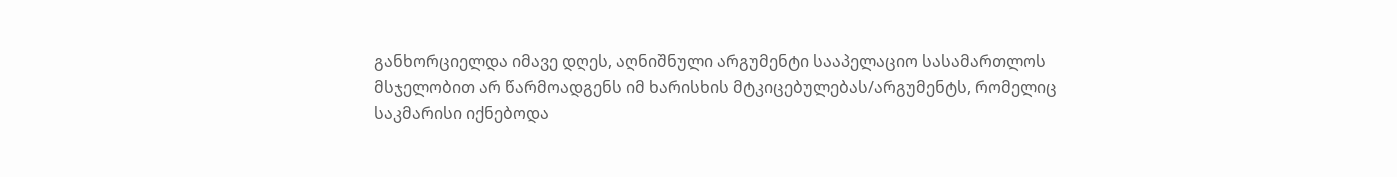განხორციელდა იმავე დღეს, აღნიშნული არგუმენტი სააპელაციო სასამართლოს მსჯელობით არ წარმოადგენს იმ ხარისხის მტკიცებულებას/არგუმენტს, რომელიც საკმარისი იქნებოდა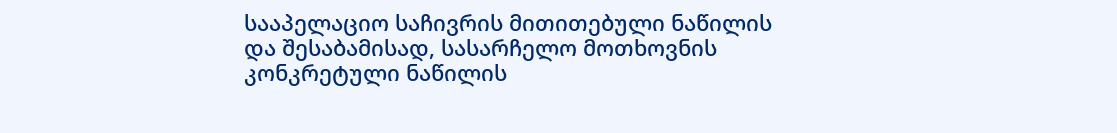სააპელაციო საჩივრის მითითებული ნაწილის და შესაბამისად, სასარჩელო მოთხოვნის კონკრეტული ნაწილის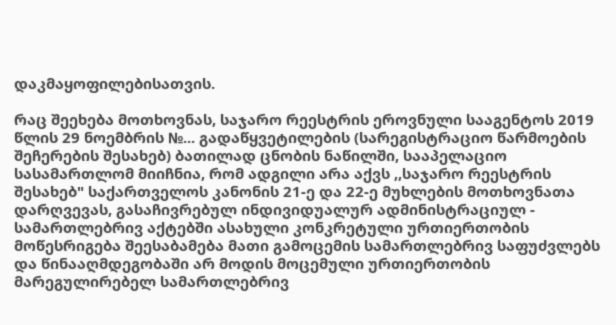დაკმაყოფილებისათვის.

რაც შეეხება მოთხოვნას, საჯარო რეესტრის ეროვნული სააგენტოს 2019 წლის 29 ნოემბრის №... გადაწყვეტილების (სარეგისტრაციო წარმოების შეჩერების შესახებ) ბათილად ცნობის ნაწილში, სააპელაციო სასამართლომ მიიჩნია, რომ ადგილი არა აქვს ,,საჯარო რეესტრის შესახებ" საქართველოს კანონის 21-ე და 22-ე მუხლების მოთხოვნათა დარღვევას, გასაჩივრებულ ინდივიდუალურ ადმინისტრაციულ - სამართლებრივ აქტებში ასახული კონკრეტული ურთიერთობის მოწესრიგება შეესაბამება მათი გამოცემის სამართლებრივ საფუძვლებს და წინააღმდეგობაში არ მოდის მოცემული ურთიერთობის მარეგულირებელ სამართლებრივ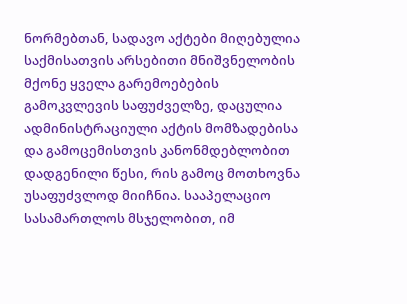ნორმებთან, სადავო აქტები მიღებულია საქმისათვის არსებითი მნიშვნელობის მქონე ყველა გარემოებების გამოკვლევის საფუძველზე, დაცულია ადმინისტრაციული აქტის მომზადებისა და გამოცემისთვის კანონმდებლობით დადგენილი წესი, რის გამოც მოთხოვნა უსაფუძვლოდ მიიჩნია. სააპელაციო სასამართლოს მსჯელობით, იმ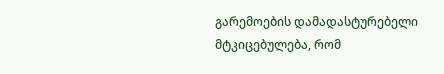გარემოების დამადასტურებელი მტკიცებულება, რომ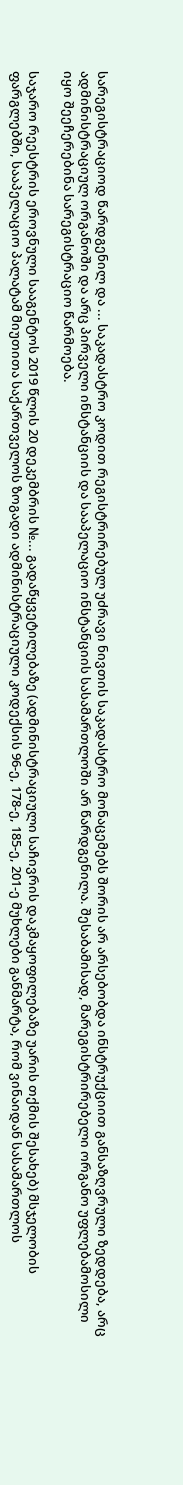სარეგისტრაციოდ წარდგენილ და ... საკადასტრო კოდით რეგისტრირებულ უძრავი ნივთის საკადასტრო მონაცემებს შორის არ არსებობდა ინსტრუქციით განსაზღვრული ზედდება, არც ადმინისტრაციულ ორგანოში და არც პირველი ინსტანციის და სააპელაციო ინსტანციის სასამართლოში არ წარდგენილა. შესაბამისად, მარეგისტრირებელი ორგანო უფლებამოსილი იყო შეეჩერებინა სარეგისტრაციო წარმოება.

საჯარო რეესტრის ეროვნული სააგენტოს 2019 წლის 20 დეკემბრის №... გადაწყვეტილებაზე (ადმინისტრაციული საჩივრის დაკმაყოფილებაზე უარის თქმის შესახებ) მსჯელობის ფარგლებში, სააპელაციო პალატამ მიუთითა საქართველოს ზოგადი ადმინისტრაციული კოდექსის 96-ე, 178-ე, 185-ე, 201-ე მუხლები განმარტა, რომ ვინაიდან სასამართლოს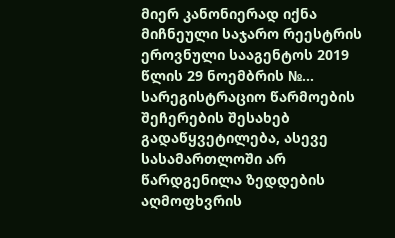მიერ კანონიერად იქნა მიჩნეული საჯარო რეესტრის ეროვნული სააგენტოს 2019 წლის 29 ნოემბრის №... სარეგისტრაციო წარმოების შეჩერების შესახებ გადაწყვეტილება, ასევე სასამართლოში არ წარდგენილა ზედდების აღმოფხვრის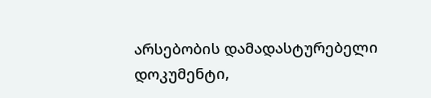არსებობის დამადასტურებელი დოკუმენტი,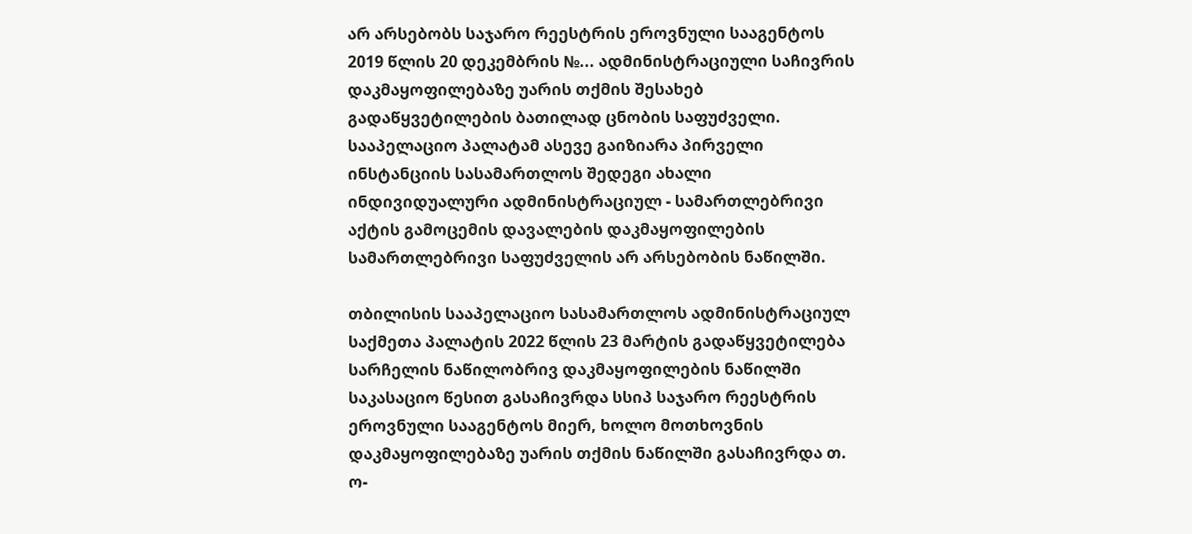არ არსებობს საჯარო რეესტრის ეროვნული სააგენტოს 2019 წლის 20 დეკემბრის №... ადმინისტრაციული საჩივრის დაკმაყოფილებაზე უარის თქმის შესახებ გადაწყვეტილების ბათილად ცნობის საფუძველი. სააპელაციო პალატამ ასევე გაიზიარა პირველი ინსტანციის სასამართლოს შედეგი ახალი ინდივიდუალური ადმინისტრაციულ - სამართლებრივი აქტის გამოცემის დავალების დაკმაყოფილების სამართლებრივი საფუძველის არ არსებობის ნაწილში.

თბილისის სააპელაციო სასამართლოს ადმინისტრაციულ საქმეთა პალატის 2022 წლის 23 მარტის გადაწყვეტილება სარჩელის ნაწილობრივ დაკმაყოფილების ნაწილში საკასაციო წესით გასაჩივრდა სსიპ საჯარო რეესტრის ეროვნული სააგენტოს მიერ, ხოლო მოთხოვნის დაკმაყოფილებაზე უარის თქმის ნაწილში გასაჩივრდა თ. ო-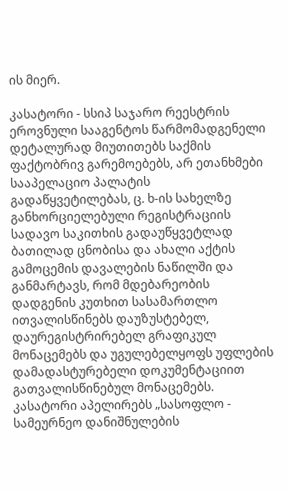ის მიერ.

კასატორი - სსიპ საჯარო რეესტრის ეროვნული სააგენტოს წარმომადგენელი დეტალურად მიუთითებს საქმის ფაქტობრივ გარემოებებს, არ ეთანხმები სააპელაციო პალატის გადაწყვეტილებას, ც. ხ-ის სახელზე განხორციელებული რეგისტრაციის სადავო საკითხის გადაუწყვეტლად ბათილად ცნობისა და ახალი აქტის გამოცემის დავალების ნაწილში და განმარტავს, რომ მდებარეობის დადგენის კუთხით სასამართლო ითვალისწინებს დაუზუსტებელ, დაურეგისტრირებელ გრაფიკულ მონაცემებს და უგულებელყოფს უფლების დამადასტურებელი დოკუმენტაციით გათვალისწინებულ მონაცემებს. კასატორი აპელირებს „სასოფლო - სამეურნეო დანიშნულების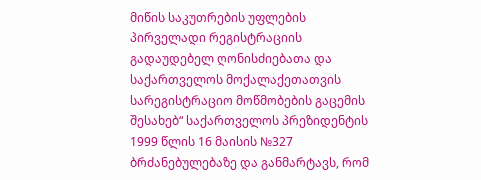მიწის საკუთრების უფლების პირველადი რეგისტრაციის გადაუდებელ ღონისძიებათა და საქართველოს მოქალაქეთათვის სარეგისტრაციო მოწმობების გაცემის შესახებ“ საქართველოს პრეზიდენტის 1999 წლის 16 მაისის №327 ბრძანებულებაზე და განმარტავს, რომ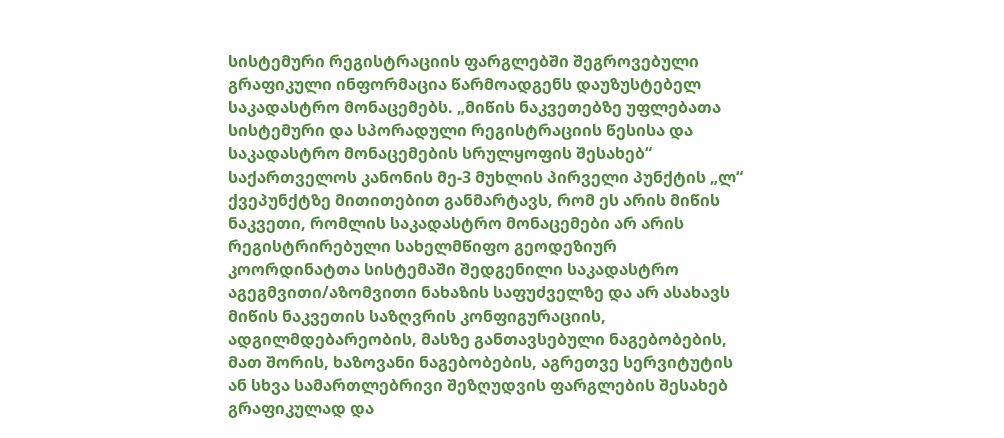სისტემური რეგისტრაციის ფარგლებში შეგროვებული გრაფიკული ინფორმაცია წარმოადგენს დაუზუსტებელ საკადასტრო მონაცემებს. „მიწის ნაკვეთებზე უფლებათა სისტემური და სპორადული რეგისტრაციის წესისა და საკადასტრო მონაცემების სრულყოფის შესახებ“ საქართველოს კანონის მე-3 მუხლის პირველი პუნქტის „ლ“ ქვეპუნქტზე მითითებით განმარტავს, რომ ეს არის მიწის ნაკვეთი, რომლის საკადასტრო მონაცემები არ არის რეგისტრირებული სახელმწიფო გეოდეზიურ კოორდინატთა სისტემაში შედგენილი საკადასტრო აგეგმვითი/აზომვითი ნახაზის საფუძველზე და არ ასახავს მიწის ნაკვეთის საზღვრის კონფიგურაციის, ადგილმდებარეობის, მასზე განთავსებული ნაგებობების, მათ შორის, ხაზოვანი ნაგებობების, აგრეთვე სერვიტუტის ან სხვა სამართლებრივი შეზღუდვის ფარგლების შესახებ გრაფიკულად და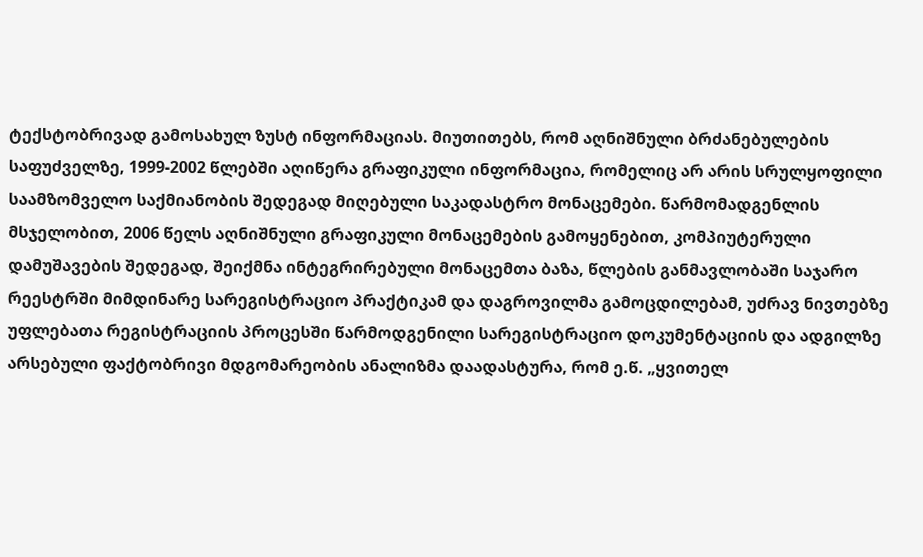ტექსტობრივად გამოსახულ ზუსტ ინფორმაციას. მიუთითებს, რომ აღნიშნული ბრძანებულების საფუძველზე, 1999-2002 წლებში აღიწერა გრაფიკული ინფორმაცია, რომელიც არ არის სრულყოფილი საამზომველო საქმიანობის შედეგად მიღებული საკადასტრო მონაცემები. წარმომადგენლის მსჯელობით, 2006 წელს აღნიშნული გრაფიკული მონაცემების გამოყენებით, კომპიუტერული დამუშავების შედეგად, შეიქმნა ინტეგრირებული მონაცემთა ბაზა, წლების განმავლობაში საჯარო რეესტრში მიმდინარე სარეგისტრაციო პრაქტიკამ და დაგროვილმა გამოცდილებამ, უძრავ ნივთებზე უფლებათა რეგისტრაციის პროცესში წარმოდგენილი სარეგისტრაციო დოკუმენტაციის და ადგილზე არსებული ფაქტობრივი მდგომარეობის ანალიზმა დაადასტურა, რომ ე.წ. „ყვითელ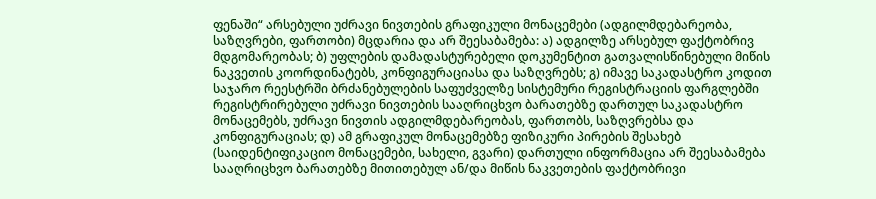ფენაში“ არსებული უძრავი ნივთების გრაფიკული მონაცემები (ადგილმდებარეობა, საზღვრები, ფართობი) მცდარია და არ შეესაბამება: ა) ადგილზე არსებულ ფაქტობრივ მდგომარეობას; ბ) უფლების დამადასტურებელი დოკუმენტით გათვალისწინებული მიწის ნაკვეთის კოორდინატებს, კონფიგურაციასა და საზღვრებს; გ) იმავე საკადასტრო კოდით საჯარო რეესტრში ბრძანებულების საფუძველზე სისტემური რეგისტრაციის ფარგლებში რეგისტრირებული უძრავი ნივთების სააღრიცხვო ბარათებზე დართულ საკადასტრო მონაცემებს, უძრავი ნივთის ადგილმდებარეობას, ფართობს, საზღვრებსა და კონფიგურაციას; დ) ამ გრაფიკულ მონაცემებზე ფიზიკური პირების შესახებ (საიდენტიფიკაციო მონაცემები, სახელი, გვარი) დართული ინფორმაცია არ შეესაბამება სააღრიცხვო ბარათებზე მითითებულ ან/და მიწის ნაკვეთების ფაქტობრივი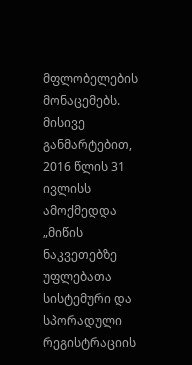მფლობელების მონაცემებს. მისივე განმარტებით, 2016 წლის 31 ივლისს ამოქმედდა „მიწის ნაკვეთებზე უფლებათა სისტემური და სპორადული რეგისტრაციის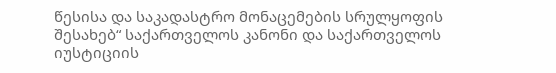წესისა და საკადასტრო მონაცემების სრულყოფის შესახებ“ საქართველოს კანონი და საქართველოს იუსტიციის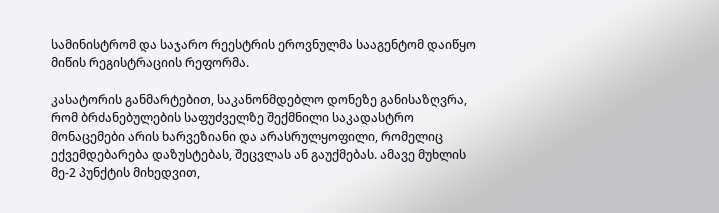სამინისტრომ და საჯარო რეესტრის ეროვნულმა სააგენტომ დაიწყო მიწის რეგისტრაციის რეფორმა.

კასატორის განმარტებით, საკანონმდებლო დონეზე განისაზღვრა, რომ ბრძანებულების საფუძველზე შექმნილი საკადასტრო მონაცემები არის ხარვეზიანი და არასრულყოფილი, რომელიც ექვემდებარება დაზუსტებას, შეცვლას ან გაუქმებას. ამავე მუხლის მე-2 პუნქტის მიხედვით,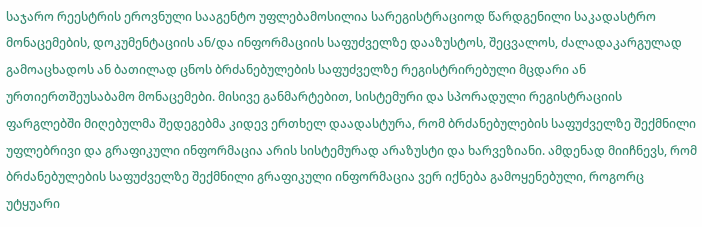საჯარო რეესტრის ეროვნული სააგენტო უფლებამოსილია სარეგისტრაციოდ წარდგენილი საკადასტრო მონაცემების, დოკუმენტაციის ან/და ინფორმაციის საფუძველზე დააზუსტოს, შეცვალოს, ძალადაკარგულად გამოაცხადოს ან ბათილად ცნოს ბრძანებულების საფუძველზე რეგისტრირებული მცდარი ან ურთიერთშეუსაბამო მონაცემები. მისივე განმარტებით, სისტემური და სპორადული რეგისტრაციის ფარგლებში მიღებულმა შედეგებმა კიდევ ერთხელ დაადასტურა, რომ ბრძანებულების საფუძველზე შექმნილი უფლებრივი და გრაფიკული ინფორმაცია არის სისტემურად არაზუსტი და ხარვეზიანი. ამდენად მიიჩნევს, რომ ბრძანებულების საფუძველზე შექმნილი გრაფიკული ინფორმაცია ვერ იქნება გამოყენებული, როგორც უტყუარი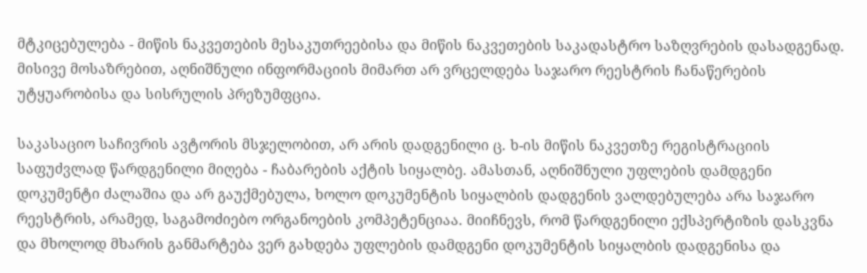მტკიცებულება - მიწის ნაკვეთების მესაკუთრეებისა და მიწის ნაკვეთების საკადასტრო საზღვრების დასადგენად. მისივე მოსაზრებით, აღნიშნული ინფორმაციის მიმართ არ ვრცელდება საჯარო რეესტრის ჩანაწერების უტყუარობისა და სისრულის პრეზუმფცია.

საკასაციო საჩივრის ავტორის მსჯელობით, არ არის დადგენილი ც. ხ-ის მიწის ნაკვეთზე რეგისტრაციის საფუძვლად წარდგენილი მიღება - ჩაბარების აქტის სიყალბე. ამასთან, აღნიშნული უფლების დამდგენი დოკუმენტი ძალაშია და არ გაუქმებულა, ხოლო დოკუმენტის სიყალბის დადგენის ვალდებულება არა საჯარო რეესტრის, არამედ, საგამოძიებო ორგანოების კომპეტენციაა. მიიჩნევს, რომ წარდგენილი ექსპერტიზის დასკვნა და მხოლოდ მხარის განმარტება ვერ გახდება უფლების დამდგენი დოკუმენტის სიყალბის დადგენისა და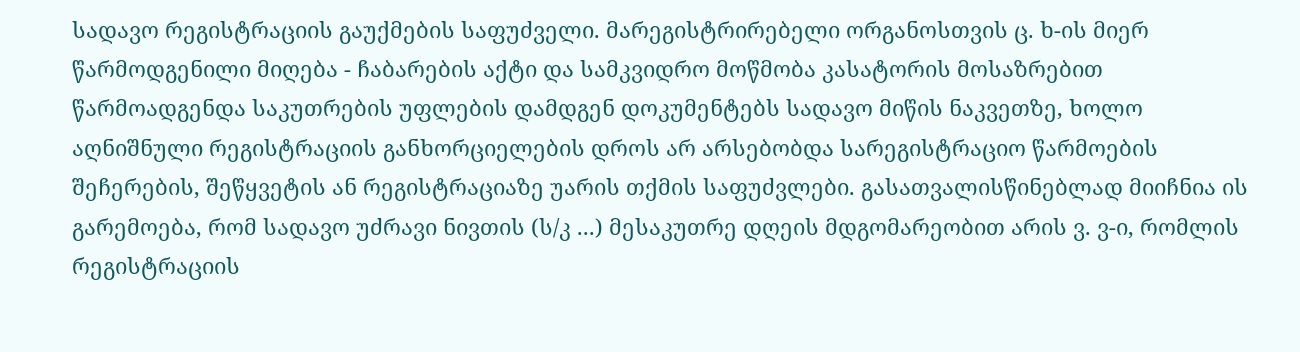სადავო რეგისტრაციის გაუქმების საფუძველი. მარეგისტრირებელი ორგანოსთვის ც. ხ-ის მიერ წარმოდგენილი მიღება - ჩაბარების აქტი და სამკვიდრო მოწმობა კასატორის მოსაზრებით წარმოადგენდა საკუთრების უფლების დამდგენ დოკუმენტებს სადავო მიწის ნაკვეთზე, ხოლო აღნიშნული რეგისტრაციის განხორციელების დროს არ არსებობდა სარეგისტრაციო წარმოების შეჩერების, შეწყვეტის ან რეგისტრაციაზე უარის თქმის საფუძვლები. გასათვალისწინებლად მიიჩნია ის გარემოება, რომ სადავო უძრავი ნივთის (ს/კ ...) მესაკუთრე დღეის მდგომარეობით არის ვ. ვ-ი, რომლის რეგისტრაციის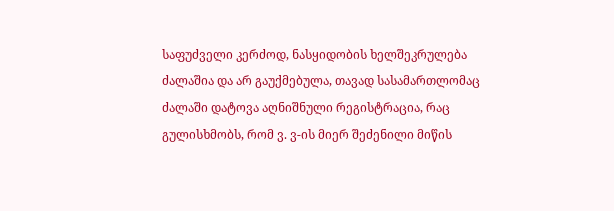საფუძველი კერძოდ, ნასყიდობის ხელშეკრულება ძალაშია და არ გაუქმებულა, თავად სასამართლომაც ძალაში დატოვა აღნიშნული რეგისტრაცია, რაც გულისხმობს, რომ ვ. ვ-ის მიერ შეძენილი მიწის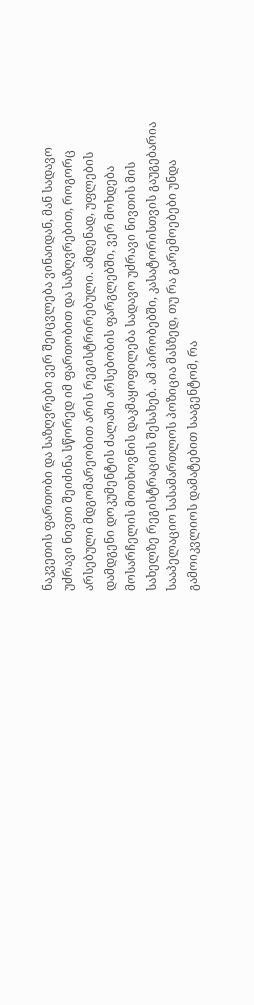ნაკვეთის ფართობი და საზღვრები ვერ შეიცვლება ვინაიდან, მან სადავო უძრავი ნივთი შეიძინა სწორედ იმ ფართობით და საზღვრებით, როგორც არსებული მდგომარეობით არის რეგისტრირებული. ამდენად, უფლების დამდგენი დოკუმენტის ძალაში არსებობის ფარგლებში, ვერ მოხდება მოსარჩელის მოთხოვნის დაკმაყოფილება სადავო უძრავი ნივთის მის სახელზე რეგისტრაციის შესახებ. ამ პირობებში, კასატორისთვის გაუგებარია სააპელაციო სასამართლოს პოზიცია მასზედ, თუ რა გარემოებები უნდა გამოიკვლიოს დამატებით სააგენტომ, რა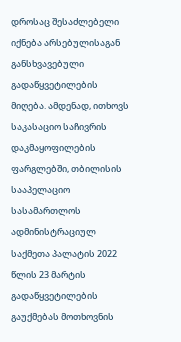დროსაც შესაძლებელი იქნება არსებულისაგან განსხვავებული გადაწყვეტილების მიღება. ამდენად, ითხოვს საკასაციო საჩივრის დაკმაყოფილების ფარგლებში, თბილისის სააპელაციო სასამართლოს ადმინისტრაციულ საქმეთა პალატის 2022 წლის 23 მარტის გადაწყვეტილების გაუქმებას მოთხოვნის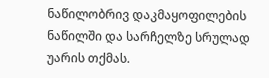ნაწილობრივ დაკმაყოფილების ნაწილში და სარჩელზე სრულად უარის თქმას.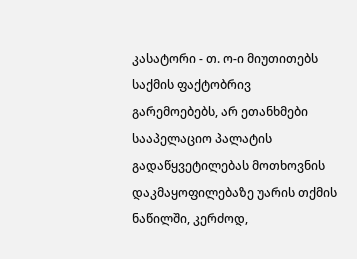კასატორი - თ. ო-ი მიუთითებს საქმის ფაქტობრივ გარემოებებს, არ ეთანხმები სააპელაციო პალატის გადაწყვეტილებას მოთხოვნის დაკმაყოფილებაზე უარის თქმის ნაწილში, კერძოდ,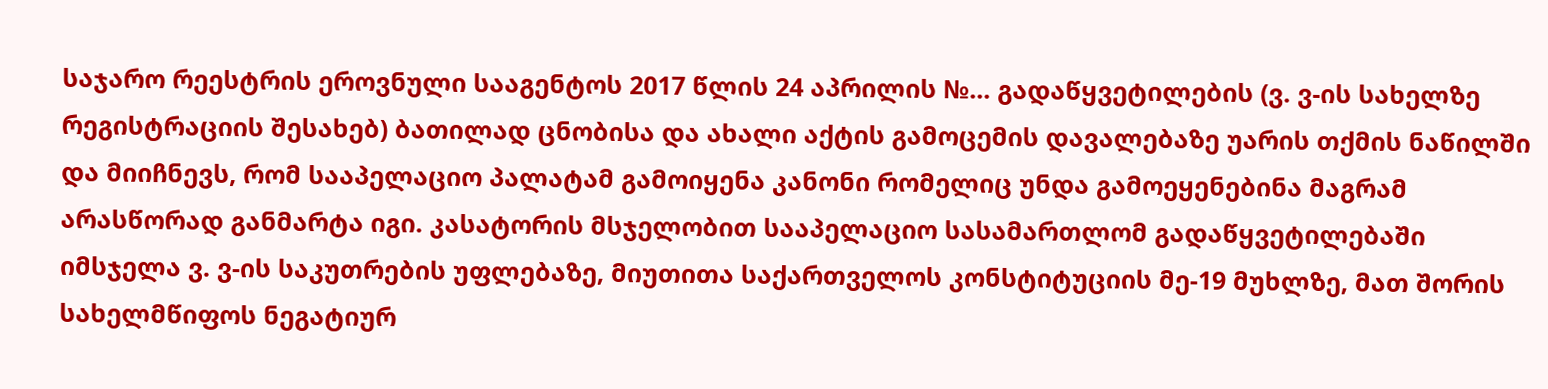საჯარო რეესტრის ეროვნული სააგენტოს 2017 წლის 24 აპრილის №... გადაწყვეტილების (ვ. ვ-ის სახელზე რეგისტრაციის შესახებ) ბათილად ცნობისა და ახალი აქტის გამოცემის დავალებაზე უარის თქმის ნაწილში და მიიჩნევს, რომ სააპელაციო პალატამ გამოიყენა კანონი რომელიც უნდა გამოეყენებინა მაგრამ არასწორად განმარტა იგი. კასატორის მსჯელობით სააპელაციო სასამართლომ გადაწყვეტილებაში იმსჯელა ვ. ვ-ის საკუთრების უფლებაზე, მიუთითა საქართველოს კონსტიტუციის მე-19 მუხლზე, მათ შორის სახელმწიფოს ნეგატიურ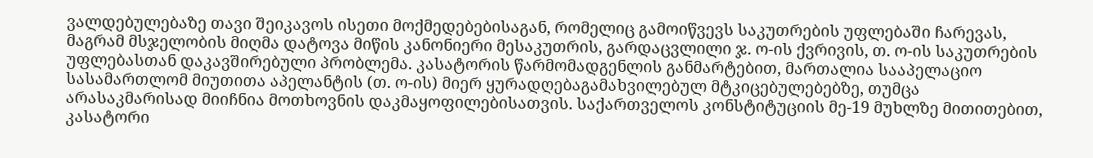ვალდებულებაზე თავი შეიკავოს ისეთი მოქმედებებისაგან, რომელიც გამოიწვევს საკუთრების უფლებაში ჩარევას, მაგრამ მსჯელობის მიღმა დატოვა მიწის კანონიერი მესაკუთრის, გარდაცვლილი ჯ. ო-ის ქვრივის, თ. ო-ის საკუთრების უფლებასთან დაკავშირებული პრობლემა. კასატორის წარმომადგენლის განმარტებით, მართალია სააპელაციო სასამართლომ მიუთითა აპელანტის (თ. ო-ის) მიერ ყურადღებაგამახვილებულ მტკიცებულებებზე, თუმცა არასაკმარისად მიიჩნია მოთხოვნის დაკმაყოფილებისათვის. საქართველოს კონსტიტუციის მე-19 მუხლზე მითითებით, კასატორი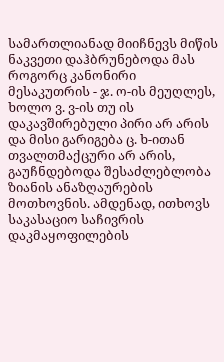სამართლიანად მიიჩნევს მიწის ნაკვეთი დაჰბრუნებოდა მას როგორც კანონირი მესაკუთრის - ჯ. ო-ის მეუღლეს, ხოლო ვ. ვ-ის თუ ის დაკავშირებული პირი არ არის და მისი გარიგება ც. ხ-ითან თვალთმაქცური არ არის, გაუჩნდებოდა შესაძლებლობა ზიანის ანაზღაურების მოთხოვნის. ამდენად, ითხოვს საკასაციო საჩივრის დაკმაყოფილების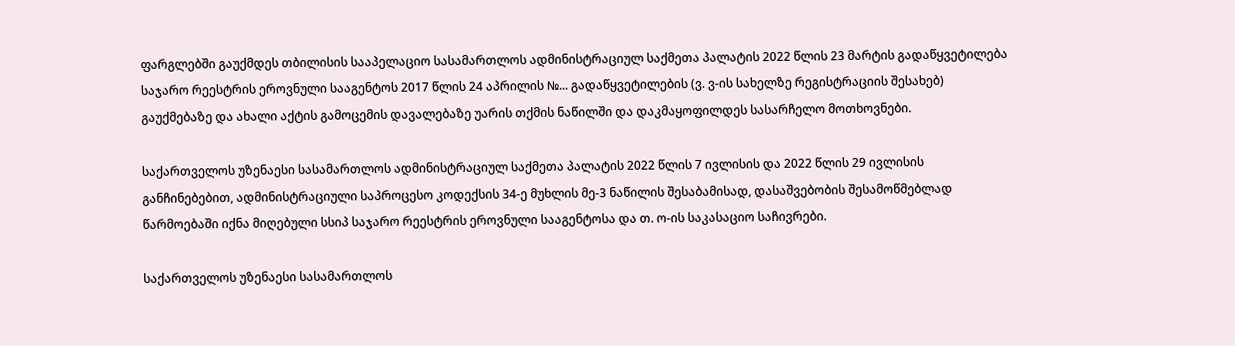ფარგლებში გაუქმდეს თბილისის სააპელაციო სასამართლოს ადმინისტრაციულ საქმეთა პალატის 2022 წლის 23 მარტის გადაწყვეტილება საჯარო რეესტრის ეროვნული სააგენტოს 2017 წლის 24 აპრილის №... გადაწყვეტილების (ვ. ვ-ის სახელზე რეგისტრაციის შესახებ) გაუქმებაზე და ახალი აქტის გამოცემის დავალებაზე უარის თქმის ნაწილში და დაკმაყოფილდეს სასარჩელო მოთხოვნები.

საქართველოს უზენაესი სასამართლოს ადმინისტრაციულ საქმეთა პალატის 2022 წლის 7 ივლისის და 2022 წლის 29 ივლისის განჩინებებით, ადმინისტრაციული საპროცესო კოდექსის 34-ე მუხლის მე-3 ნაწილის შესაბამისად, დასაშვებობის შესამოწმებლად წარმოებაში იქნა მიღებული სსიპ საჯარო რეესტრის ეროვნული სააგენტოსა და თ. ო-ის საკასაციო საჩივრები.

საქართველოს უზენაესი სასამართლოს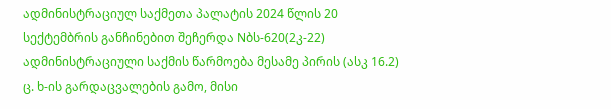ადმინისტრაციულ საქმეთა პალატის 2024 წლის 20 სექტემბრის განჩინებით შეჩერდა Nბს-620(2კ-22) ადმინისტრაციული საქმის წარმოება მესამე პირის (ასკ 16.2) ც. ხ-ის გარდაცვალების გამო, მისი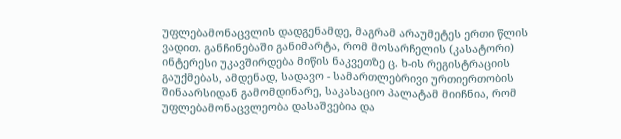უფლებამონაცვლის დადგენამდე, მაგრამ არაუმეტეს ერთი წლის ვადით. განჩინებაში განიმარტა, რომ მოსარჩელის (კასატორი) ინტერესი უკავშირდება მიწის ნაკვეთზე ც. ხ-ის რეგისტრაციის გაუქმებას, ამდენად, სადავო - სამართლებრივი ურთიერთობის შინაარსიდან გამომდინარე, საკასაციო პალატამ მიიჩნია, რომ უფლებამონაცვლეობა დასაშვებია და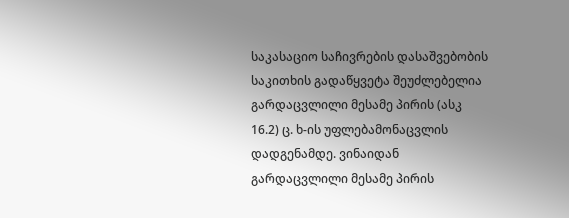საკასაციო საჩივრების დასაშვებობის საკითხის გადაწყვეტა შეუძლებელია გარდაცვლილი მესამე პირის (ასკ 16.2) ც. ხ-ის უფლებამონაცვლის დადგენამდე. ვინაიდან გარდაცვლილი მესამე პირის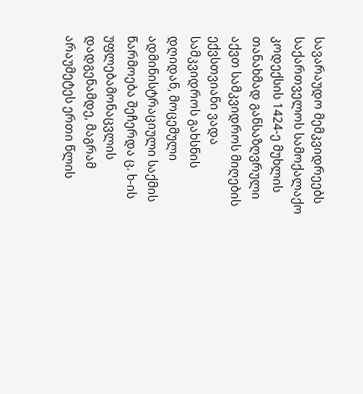სავარაუდო მემკვიდრეებს საქართველოს სამოქალაქო კოდექსის 1424-ე მუხლის თანახმად განსაზღვრული აქვთ სამკვიდროს მიღების ექვსთვიანი ვადა სამკვიდროს გახსნის დღიდან, მოცემული ადმინისტრაციული საქმის წარმოება შეჩერდა ც. ხ-ის უფლებამონაცვლის დადგენამდე, მაგრამ არაუმეტეს ერთი წლის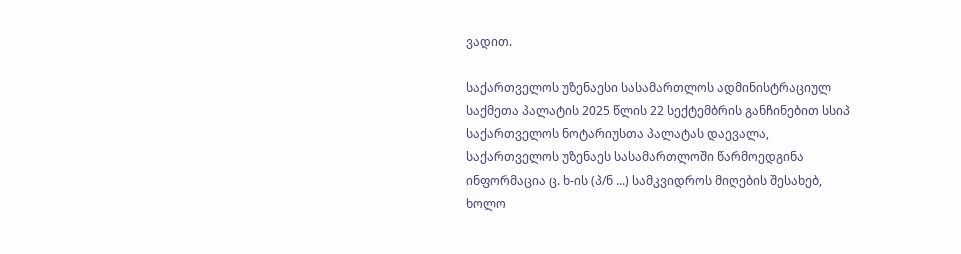ვადით.

საქართველოს უზენაესი სასამართლოს ადმინისტრაციულ საქმეთა პალატის 2025 წლის 22 სექტემბრის განჩინებით სსიპ საქართველოს ნოტარიუსთა პალატას დაევალა, საქართველოს უზენაეს სასამართლოში წარმოედგინა ინფორმაცია ც. ხ-ის (პ/ნ ...) სამკვიდროს მიღების შესახებ, ხოლო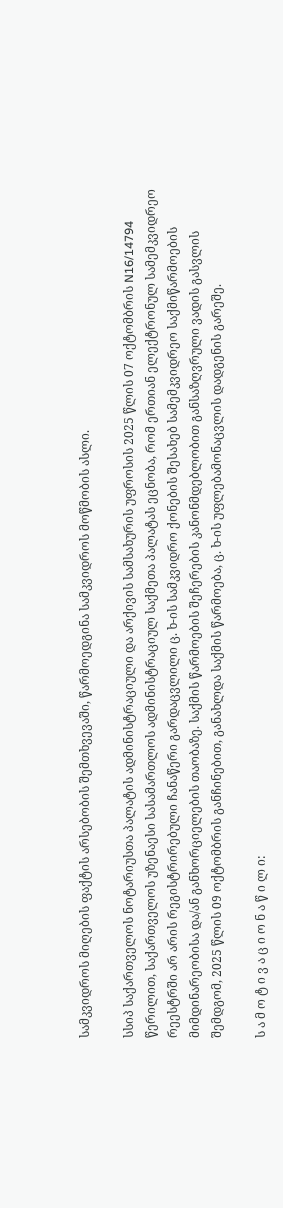სამკვიდროს მიღების ფაქტის არსებობის შემთხვევაში, წარმოედგინა სამკვიდროს მოწმობის ასლი.

სსიპ საქართველოს ნოტარიუსთა პალატის ადმინისტრაციული და არქივის სამსახურის უფროსის 2025 წლის 07 ოქტომბრის N16/14794 წერილით, საქართველოს უზენაესი სასამართლოს ადმინისტრაციულ საქმეთა პალატას ეცნობა, რომ ერთიან ელექტრონულ სამემკვიდრეო რეესტრში არ არის რეგისტრირებული ჩანაწერი გარდაცვლილი ც. ხ-ის სამკვიდრო ქონების შესახებ სამემკვიდრეო საქმიწარმოების მიმდინარეობისა და/ან განხორციელების თაობაზე. საქმის წარმოების შეჩერების კანონმდებლობით განსაზღვრული ვადის გასვლის შემდგომ, 2025 წლის 09 ოქტომბრის განჩინებით, განახლდა საქმის წარმოება, ც. ხ-ის უფლებამონაცვლის დადგენის გარეშე.

ს ა მ ო ტ ი ვ ა ც ი ო ნ ა წ ი ლ ი: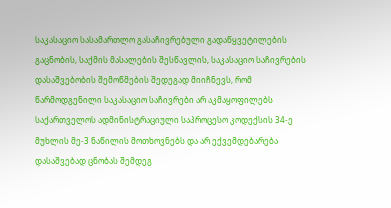საკასაციო სასამართლო გასაჩივრებული გადაწყვეტილების გაცნობის, საქმის მასალების შესწავლის, საკასაციო საჩივრების დასაშვებობის შემოწმების შედეგად მიიჩნევს, რომ წარმოდგენილი საკასაციო საჩივრები არ აკმაყოფილებს საქართველოს ადმინისტრაციული საპროცესო კოდექსის 34-ე მუხლის მე-3 ნაწილის მოთხოვნებს და არ ექვემდებარება დასაშვებად ცნობას შემდეგ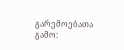გარემოებათა გამო: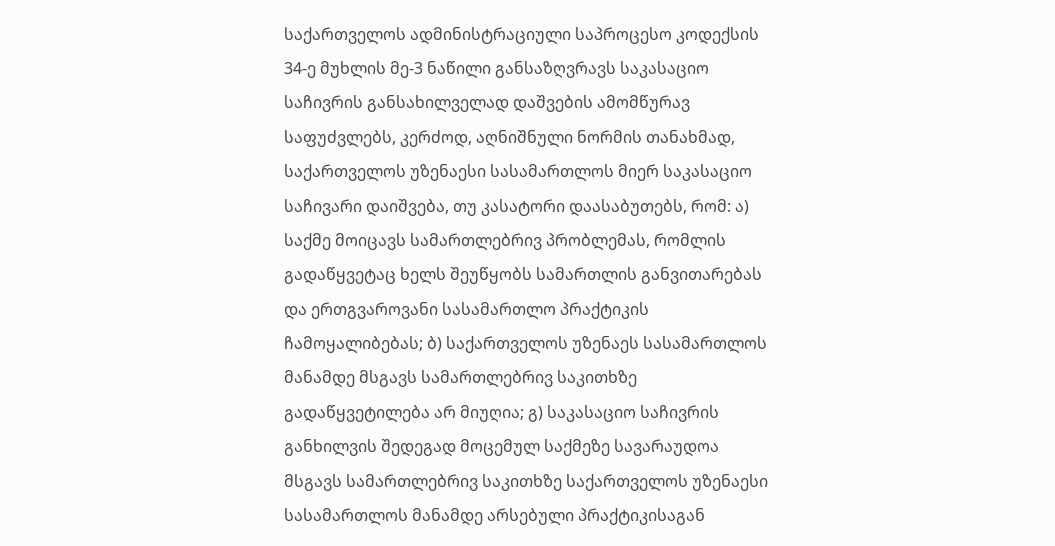საქართველოს ადმინისტრაციული საპროცესო კოდექსის 34-ე მუხლის მე-3 ნაწილი განსაზღვრავს საკასაციო საჩივრის განსახილველად დაშვების ამომწურავ საფუძვლებს, კერძოდ, აღნიშნული ნორმის თანახმად, საქართველოს უზენაესი სასამართლოს მიერ საკასაციო საჩივარი დაიშვება, თუ კასატორი დაასაბუთებს, რომ: ა) საქმე მოიცავს სამართლებრივ პრობლემას, რომლის გადაწყვეტაც ხელს შეუწყობს სამართლის განვითარებას და ერთგვაროვანი სასამართლო პრაქტიკის ჩამოყალიბებას; ბ) საქართველოს უზენაეს სასამართლოს მანამდე მსგავს სამართლებრივ საკითხზე გადაწყვეტილება არ მიუღია; გ) საკასაციო საჩივრის განხილვის შედეგად მოცემულ საქმეზე სავარაუდოა მსგავს სამართლებრივ საკითხზე საქართველოს უზენაესი სასამართლოს მანამდე არსებული პრაქტიკისაგან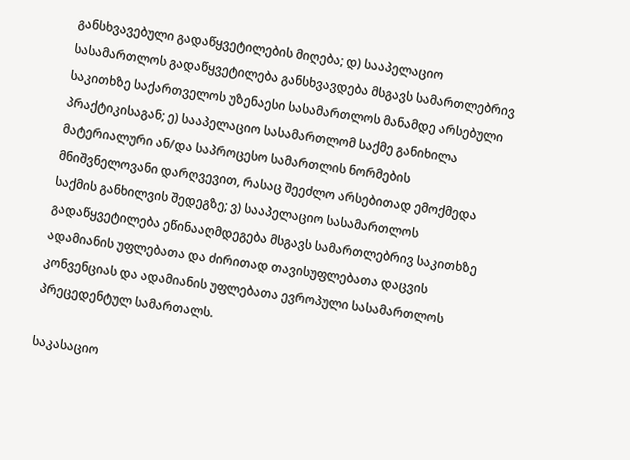განსხვავებული გადაწყვეტილების მიღება; დ) სააპელაციო სასამართლოს გადაწყვეტილება განსხვავდება მსგავს სამართლებრივ საკითხზე საქართველოს უზენაესი სასამართლოს მანამდე არსებული პრაქტიკისაგან; ე) სააპელაციო სასამართლომ საქმე განიხილა მატერიალური ან/და საპროცესო სამართლის ნორმების მნიშვნელოვანი დარღვევით, რასაც შეეძლო არსებითად ემოქმედა საქმის განხილვის შედეგზე; ვ) სააპელაციო სასამართლოს გადაწყვეტილება ეწინააღმდეგება მსგავს სამართლებრივ საკითხზე ადამიანის უფლებათა და ძირითად თავისუფლებათა დაცვის კონვენციას და ადამიანის უფლებათა ევროპული სასამართლოს პრეცედენტულ სამართალს.

საკასაციო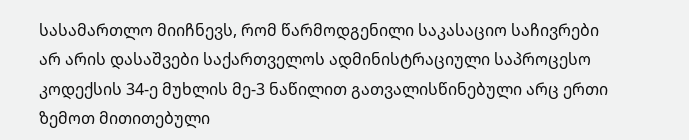სასამართლო მიიჩნევს, რომ წარმოდგენილი საკასაციო საჩივრები არ არის დასაშვები საქართველოს ადმინისტრაციული საპროცესო კოდექსის 34-ე მუხლის მე-3 ნაწილით გათვალისწინებული არც ერთი ზემოთ მითითებული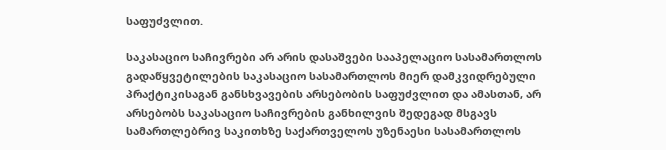საფუძვლით.

საკასაციო საჩივრები არ არის დასაშვები სააპელაციო სასამართლოს გადაწყვეტილების საკასაციო სასამართლოს მიერ დამკვიდრებული პრაქტიკისაგან განსხვავების არსებობის საფუძვლით და ამასთან, არ არსებობს საკასაციო საჩივრების განხილვის შედეგად მსგავს სამართლებრივ საკითხზე საქართველოს უზენაესი სასამართლოს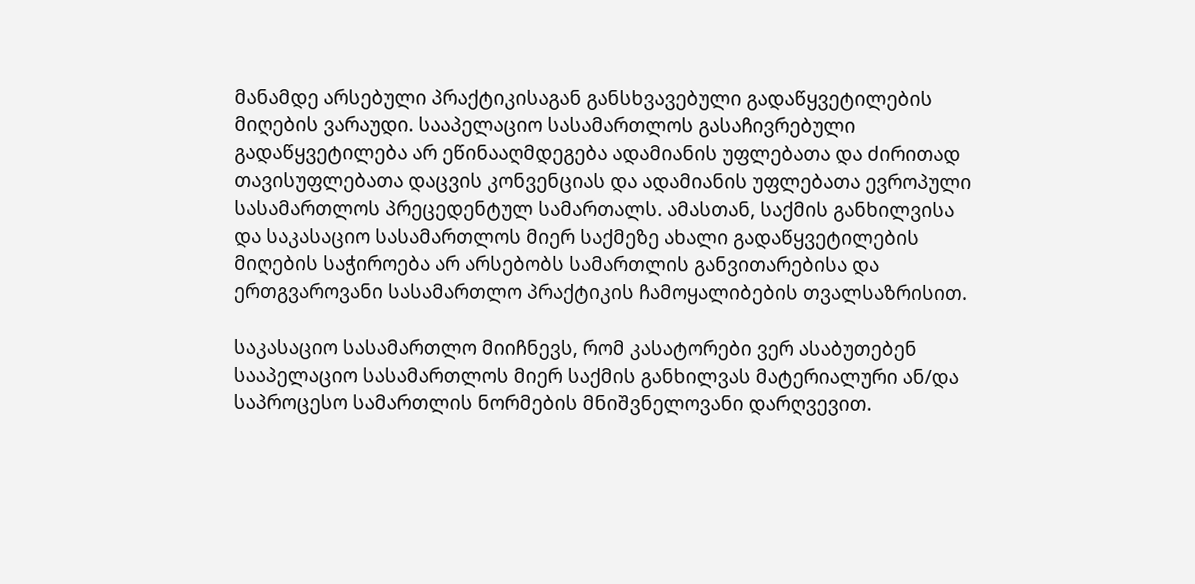მანამდე არსებული პრაქტიკისაგან განსხვავებული გადაწყვეტილების მიღების ვარაუდი. სააპელაციო სასამართლოს გასაჩივრებული გადაწყვეტილება არ ეწინააღმდეგება ადამიანის უფლებათა და ძირითად თავისუფლებათა დაცვის კონვენციას და ადამიანის უფლებათა ევროპული სასამართლოს პრეცედენტულ სამართალს. ამასთან, საქმის განხილვისა და საკასაციო სასამართლოს მიერ საქმეზე ახალი გადაწყვეტილების მიღების საჭიროება არ არსებობს სამართლის განვითარებისა და ერთგვაროვანი სასამართლო პრაქტიკის ჩამოყალიბების თვალსაზრისით.

საკასაციო სასამართლო მიიჩნევს, რომ კასატორები ვერ ასაბუთებენ სააპელაციო სასამართლოს მიერ საქმის განხილვას მატერიალური ან/და საპროცესო სამართლის ნორმების მნიშვნელოვანი დარღვევით.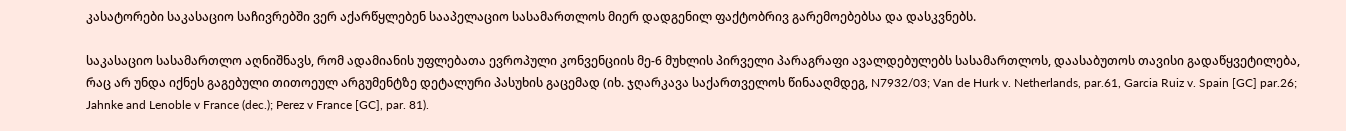კასატორები საკასაციო საჩივრებში ვერ აქარწყლებენ სააპელაციო სასამართლოს მიერ დადგენილ ფაქტობრივ გარემოებებსა და დასკვნებს.

საკასაციო სასამართლო აღნიშნავს, რომ ადამიანის უფლებათა ევროპული კონვენციის მე-6 მუხლის პირველი პარაგრაფი ავალდებულებს სასამართლოს, დაასაბუთოს თავისი გადაწყვეტილება, რაც არ უნდა იქნეს გაგებული თითოეულ არგუმენტზე დეტალური პასუხის გაცემად (იხ. ჯღარკავა საქართველოს წინააღმდეგ, N7932/03; Van de Hurk v. Netherlands, par.61, Garcia Ruiz v. Spain [GC] par.26; Jahnke and Lenoble v France (dec.); Perez v France [GC], par. 81).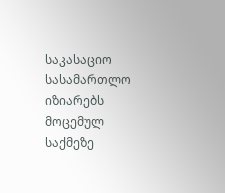საკასაციო სასამართლო იზიარებს მოცემულ საქმეზე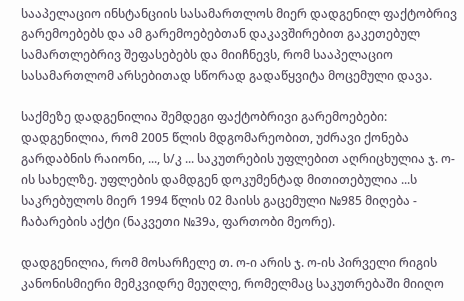სააპელაციო ინსტანციის სასამართლოს მიერ დადგენილ ფაქტობრივ გარემოებებს და ამ გარემოებებთან დაკავშირებით გაკეთებულ სამართლებრივ შეფასებებს და მიიჩნევს, რომ სააპელაციო სასამართლომ არსებითად სწორად გადაწყვიტა მოცემული დავა.

საქმეზე დადგენილია შემდეგი ფაქტობრივი გარემოებები: დადგენილია, რომ 2005 წლის მდგომარეობით, უძრავი ქონება გარდაბნის რაიონი, ..., ს/კ ... საკუთრების უფლებით აღრიცხულია ჯ. ო-ის სახელზე. უფლების დამდგენ დოკუმენტად მითითებულია ...ს საკრებულოს მიერ 1994 წლის 02 მაისს გაცემული №985 მიღება - ჩაბარების აქტი (ნაკვეთი №39ა, ფართობი მეორე).

დადგენილია, რომ მოსარჩელე თ. ო-ი არის ჯ. ო-ის პირველი რიგის კანონისმიერი მემკვიდრე მეუღლე, რომელმაც საკუთრებაში მიიღო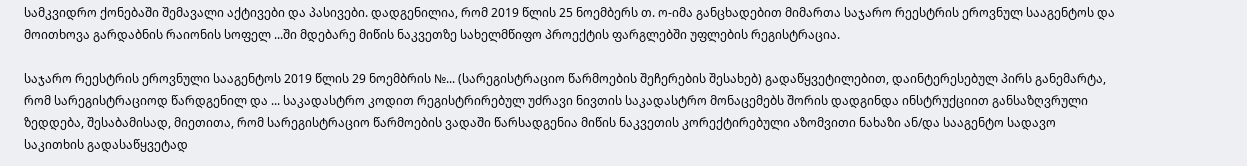სამკვიდრო ქონებაში შემავალი აქტივები და პასივები. დადგენილია, რომ 2019 წლის 25 ნოემბერს თ. ო-იმა განცხადებით მიმართა საჯარო რეესტრის ეროვნულ სააგენტოს და მოითხოვა გარდაბნის რაიონის სოფელ ...ში მდებარე მიწის ნაკვეთზე სახელმწიფო პროექტის ფარგლებში უფლების რეგისტრაცია.

საჯარო რეესტრის ეროვნული სააგენტოს 2019 წლის 29 ნოემბრის №... (სარეგისტრაციო წარმოების შეჩერების შესახებ) გადაწყვეტილებით, დაინტერესებულ პირს განემარტა, რომ სარეგისტრაციოდ წარდგენილ და ... საკადასტრო კოდით რეგისტრირებულ უძრავი ნივთის საკადასტრო მონაცემებს შორის დადგინდა ინსტრუქციით განსაზღვრული ზედდება, შესაბამისად, მიეთითა, რომ სარეგისტრაციო წარმოების ვადაში წარსადგენია მიწის ნაკვეთის კორექტირებული აზომვითი ნახაზი ან/და სააგენტო სადავო საკითხის გადასაწყვეტად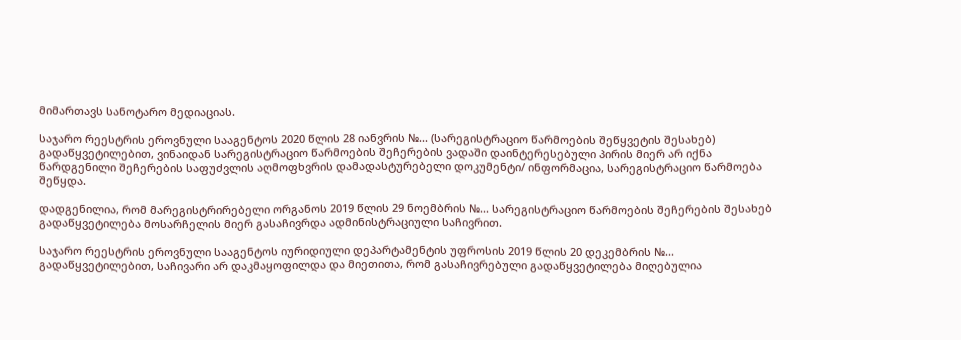მიმართავს სანოტარო მედიაციას.

საჯარო რეესტრის ეროვნული სააგენტოს 2020 წლის 28 იანვრის №... (სარეგისტრაციო წარმოების შეწყვეტის შესახებ) გადაწყვეტილებით, ვინაიდან სარეგისტრაციო წარმოების შეჩერების ვადაში დაინტერესებული პირის მიერ არ იქნა წარდგენილი შეჩერების საფუძვლის აღმოფხვრის დამადასტურებელი დოკუმენტი/ ინფორმაცია, სარეგისტრაციო წარმოება შეწყდა.

დადგენილია, რომ მარეგისტრირებელი ორგანოს 2019 წლის 29 ნოემბრის №... სარეგისტრაციო წარმოების შეჩერების შესახებ გადაწყვეტილება მოსარჩელის მიერ გასაჩივრდა ადმინისტრაციული საჩივრით.

საჯარო რეესტრის ეროვნული სააგენტოს იურიდიული დეპარტამენტის უფროსის 2019 წლის 20 დეკემბრის №... გადაწყვეტილებით, საჩივარი არ დაკმაყოფილდა და მიეთითა, რომ გასაჩივრებული გადაწყვეტილება მიღებულია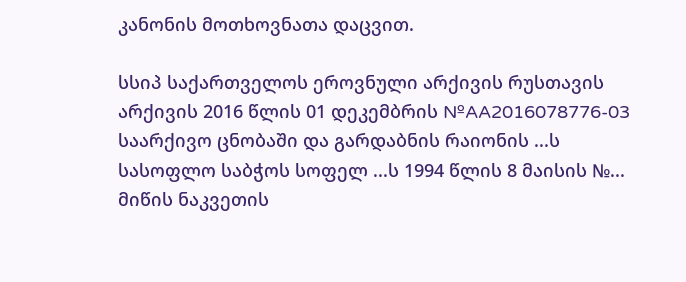კანონის მოთხოვნათა დაცვით.

სსიპ საქართველოს ეროვნული არქივის რუსთავის არქივის 2016 წლის 01 დეკემბრის №AA2016078776-03 საარქივო ცნობაში და გარდაბნის რაიონის ...ს სასოფლო საბჭოს სოფელ ...ს 1994 წლის 8 მაისის №... მიწის ნაკვეთის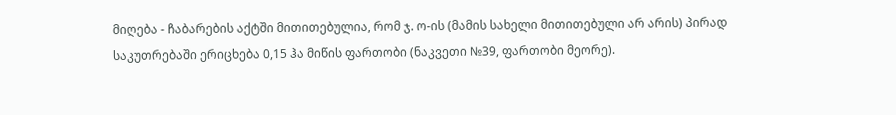მიღება - ჩაბარების აქტში მითითებულია, რომ ჯ. ო-ის (მამის სახელი მითითებული არ არის) პირად საკუთრებაში ერიცხება 0,15 ჰა მიწის ფართობი (ნაკვეთი №39, ფართობი მეორე).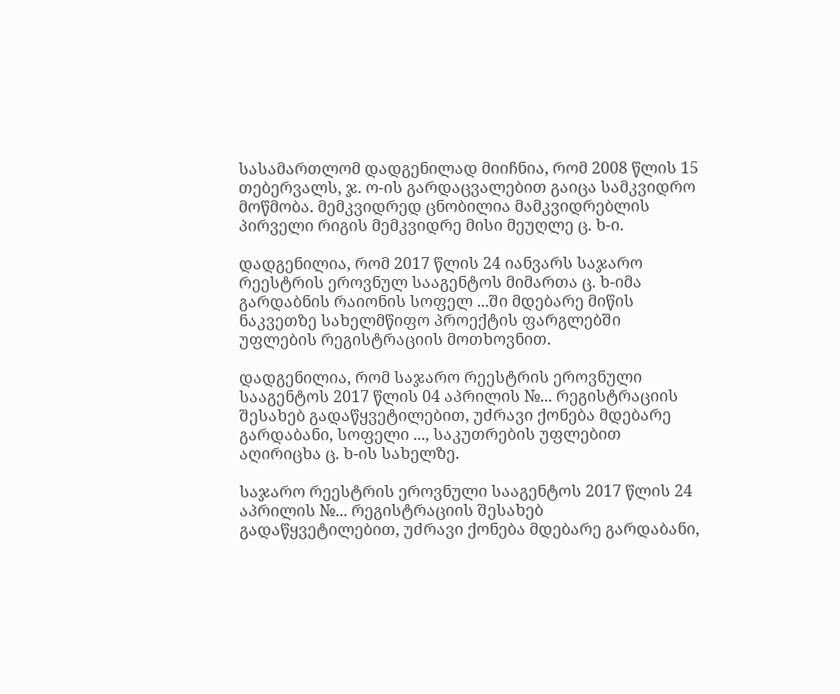სასამართლომ დადგენილად მიიჩნია, რომ 2008 წლის 15 თებერვალს, ჯ. ო-ის გარდაცვალებით გაიცა სამკვიდრო მოწმობა. მემკვიდრედ ცნობილია მამკვიდრებლის პირველი რიგის მემკვიდრე მისი მეუღლე ც. ხ-ი.

დადგენილია, რომ 2017 წლის 24 იანვარს საჯარო რეესტრის ეროვნულ სააგენტოს მიმართა ც. ხ-იმა გარდაბნის რაიონის სოფელ ...ში მდებარე მიწის ნაკვეთზე სახელმწიფო პროექტის ფარგლებში უფლების რეგისტრაციის მოთხოვნით.

დადგენილია, რომ საჯარო რეესტრის ეროვნული სააგენტოს 2017 წლის 04 აპრილის №... რეგისტრაციის შესახებ გადაწყვეტილებით, უძრავი ქონება მდებარე გარდაბანი, სოფელი ..., საკუთრების უფლებით აღირიცხა ც. ხ-ის სახელზე.

საჯარო რეესტრის ეროვნული სააგენტოს 2017 წლის 24 აპრილის №... რეგისტრაციის შესახებ გადაწყვეტილებით, უძრავი ქონება მდებარე გარდაბანი,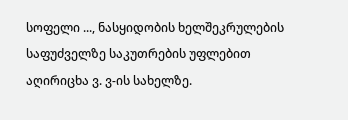სოფელი ..., ნასყიდობის ხელშეკრულების საფუძველზე საკუთრების უფლებით აღირიცხა ვ. ვ-ის სახელზე.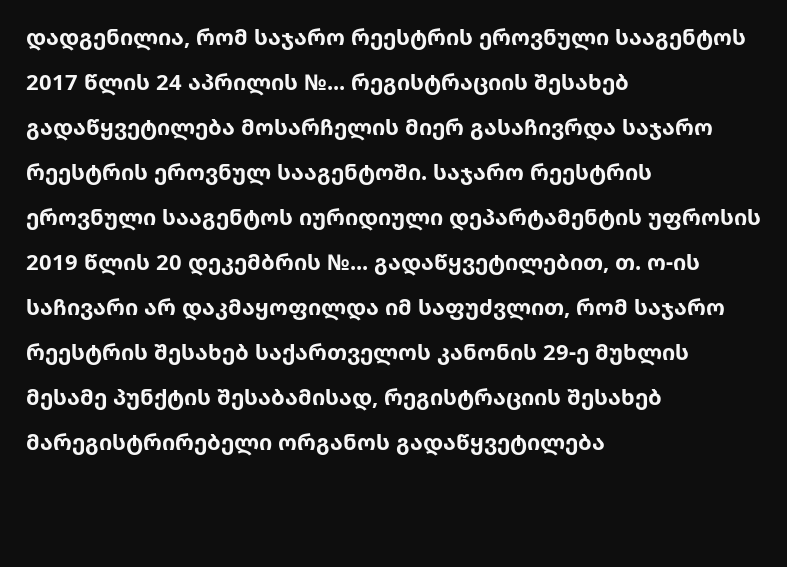დადგენილია, რომ საჯარო რეესტრის ეროვნული სააგენტოს 2017 წლის 24 აპრილის №... რეგისტრაციის შესახებ გადაწყვეტილება მოსარჩელის მიერ გასაჩივრდა საჯარო რეესტრის ეროვნულ სააგენტოში. საჯარო რეესტრის ეროვნული სააგენტოს იურიდიული დეპარტამენტის უფროსის 2019 წლის 20 დეკემბრის №... გადაწყვეტილებით, თ. ო-ის საჩივარი არ დაკმაყოფილდა იმ საფუძვლით, რომ საჯარო რეესტრის შესახებ საქართველოს კანონის 29-ე მუხლის მესამე პუნქტის შესაბამისად, რეგისტრაციის შესახებ მარეგისტრირებელი ორგანოს გადაწყვეტილება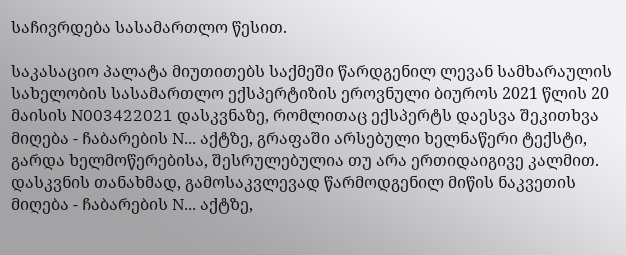საჩივრდება სასამართლო წესით.

საკასაციო პალატა მიუთითებს საქმეში წარდგენილ ლევან სამხარაულის სახელობის სასამართლო ექსპერტიზის ეროვნული ბიუროს 2021 წლის 20 მაისის N003422021 დასკვნაზე, რომლითაც ექსპერტს დაესვა შეკითხვა მიღება - ჩაბარების N... აქტზე, გრაფაში არსებული ხელნაწერი ტექსტი, გარდა ხელმოწერებისა, შესრულებულია თუ არა ერთიდაიგივე კალმით. დასკვნის თანახმად, გამოსაკვლევად წარმოდგენილ მიწის ნაკვეთის მიღება - ჩაბარების N... აქტზე,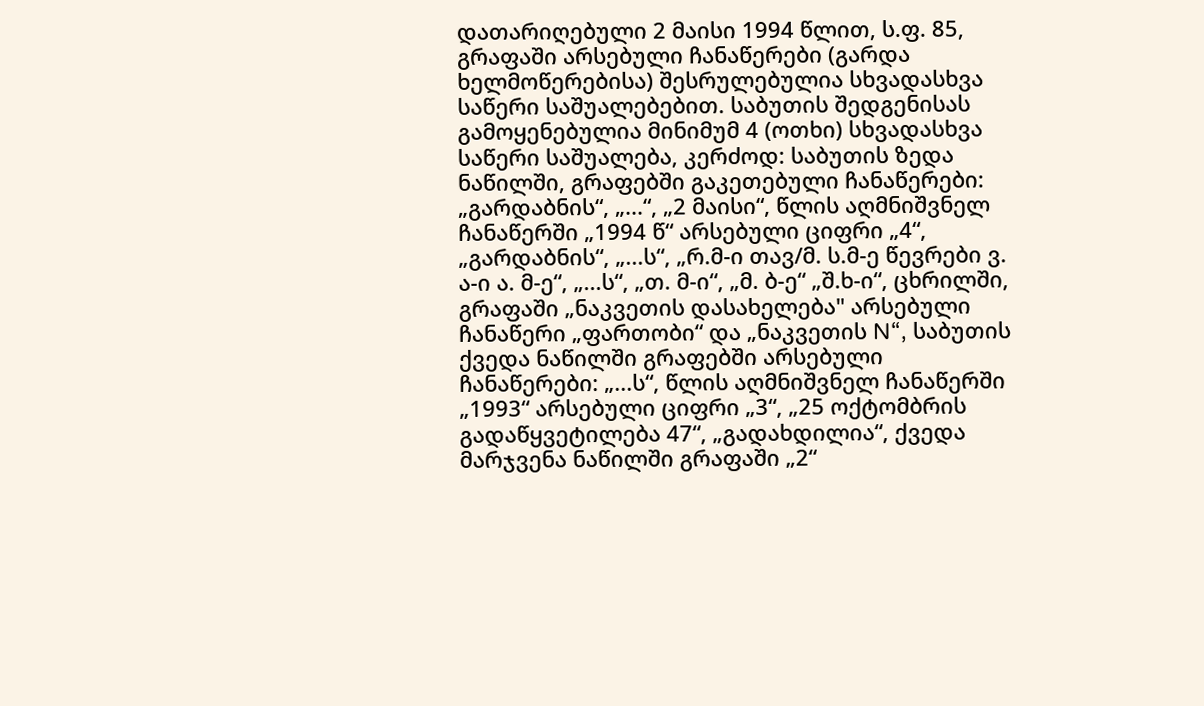დათარიღებული 2 მაისი 1994 წლით, ს.ფ. 85, გრაფაში არსებული ჩანაწერები (გარდა ხელმოწერებისა) შესრულებულია სხვადასხვა საწერი საშუალებებით. საბუთის შედგენისას გამოყენებულია მინიმუმ 4 (ოთხი) სხვადასხვა საწერი საშუალება, კერძოდ: საბუთის ზედა ნაწილში, გრაფებში გაკეთებული ჩანაწერები: „გარდაბნის“, „...“, „2 მაისი“, წლის აღმნიშვნელ ჩანაწერში „1994 წ“ არსებული ციფრი „4“, „გარდაბნის“, „...ს“, „რ.მ-ი თავ/მ. ს.მ-ე წევრები ვ. ა-ი ა. მ-ე“, „...ს“, „თ. მ-ი“, „მ. ბ-ე“ „შ.ხ-ი“, ცხრილში, გრაფაში „ნაკვეთის დასახელება" არსებული ჩანაწერი „ფართობი“ და „ნაკვეთის N“, საბუთის ქვედა ნაწილში გრაფებში არსებული ჩანაწერები: „...ს“, წლის აღმნიშვნელ ჩანაწერში „1993“ არსებული ციფრი „3“, „25 ოქტომბრის გადაწყვეტილება 47“, „გადახდილია“, ქვედა მარჯვენა ნაწილში გრაფაში „2“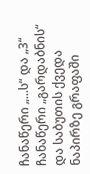ჩანაწერი „...ს“ და „3“ ჩანაწერი „გარდაბნის“ და საბუთის ქვედა ნაპირზე გრაფაში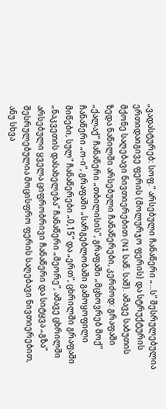„ვადასტურებ: სოფ.“ არსებული ჩანაწერი „...ს“ შესრულებულია ერთიდაიგივე ფერის (მოლურჯო ფერის) და სტრუქტურის მქონე საღებავი ნივთიერებით (N1 საწ. საშ). ამავე საბუთის ზედა ნაწილში არსებული ჩანაწერები, კერძოდ: გრაფაში „ქალაქ“ ჩანაწერი „თბილისის“, გრაფაში „მცხოვრებ მოქ“ ჩანაწერი „ო-ი“, გრაფაში „სარგებლობაში გამოყოფილი მიწები, სულ" ჩანაწერები „0,15“ და „ერთ“, ცხრილში გრაფაში „ნაკვეთის დასახელება“ ჩანაწერი „მეორე“, ამავე ცხრილში არსებული ყველა ციფრობრივი ჩანაწერი და სიტყვა „გზა“ შესრულებულია მოცისფრო ფერის საღებავი ნივთიერებით, ანუ სხვა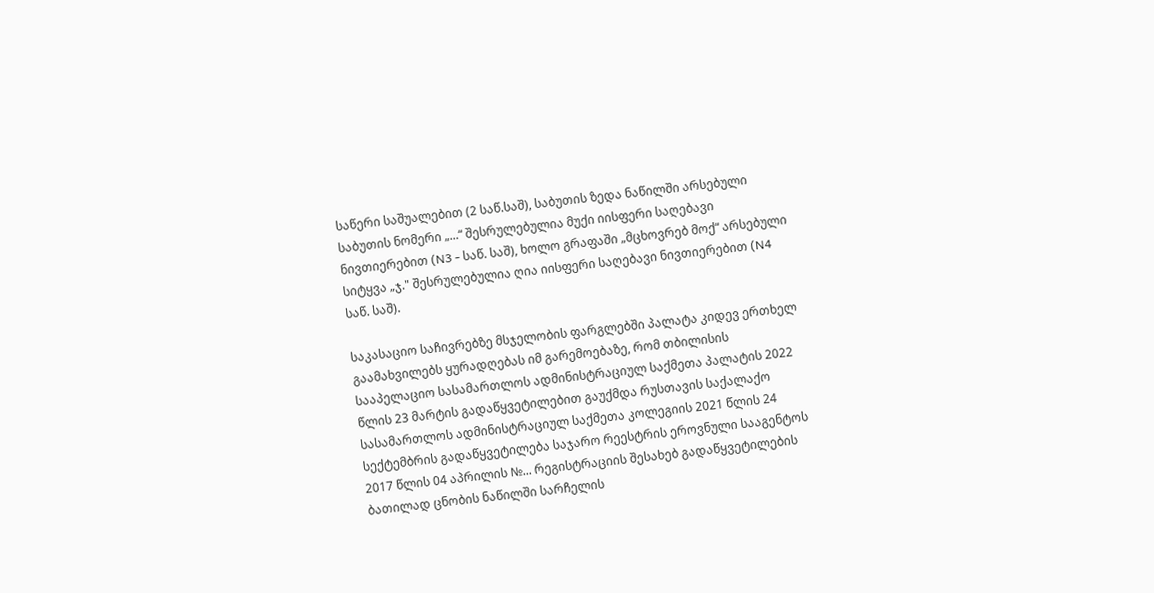საწერი საშუალებით (2 საწ.საშ), საბუთის ზედა ნაწილში არსებული საბუთის ნომერი „...“ შესრულებულია მუქი იისფერი საღებავი ნივთიერებით (N3 - საწ. საშ), ხოლო გრაფაში „მცხოვრებ მოქ“ არსებული სიტყვა „ჯ." შესრულებულია ღია იისფერი საღებავი ნივთიერებით (N4 საწ. საშ).

საკასაციო საჩივრებზე მსჯელობის ფარგლებში პალატა კიდევ ერთხელ გაამახვილებს ყურადღებას იმ გარემოებაზე, რომ თბილისის სააპელაციო სასამართლოს ადმინისტრაციულ საქმეთა პალატის 2022 წლის 23 მარტის გადაწყვეტილებით გაუქმდა რუსთავის საქალაქო სასამართლოს ადმინისტრაციულ საქმეთა კოლეგიის 2021 წლის 24 სექტემბრის გადაწყვეტილება საჯარო რეესტრის ეროვნული სააგენტოს 2017 წლის 04 აპრილის №... რეგისტრაციის შესახებ გადაწყვეტილების ბათილად ცნობის ნაწილში სარჩელის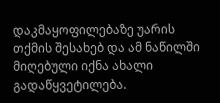დაკმაყოფილებაზე უარის თქმის შესახებ და ამ ნაწილში მიღებული იქნა ახალი გადაწყვეტილება.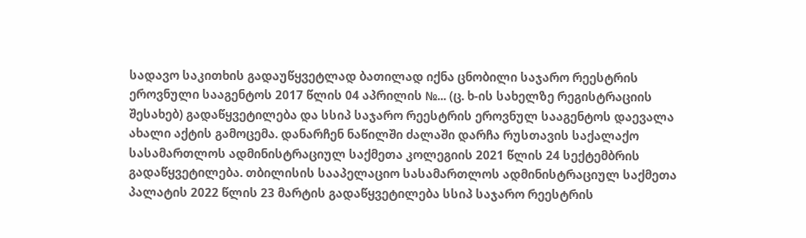სადავო საკითხის გადაუწყვეტლად ბათილად იქნა ცნობილი საჯარო რეესტრის ეროვნული სააგენტოს 2017 წლის 04 აპრილის №... (ც. ხ-ის სახელზე რეგისტრაციის შესახებ) გადაწყვეტილება და სსიპ საჯარო რეესტრის ეროვნულ სააგენტოს დაევალა ახალი აქტის გამოცემა. დანარჩენ ნაწილში ძალაში დარჩა რუსთავის საქალაქო სასამართლოს ადმინისტრაციულ საქმეთა კოლეგიის 2021 წლის 24 სექტემბრის გადაწყვეტილება. თბილისის სააპელაციო სასამართლოს ადმინისტრაციულ საქმეთა პალატის 2022 წლის 23 მარტის გადაწყვეტილება სსიპ საჯარო რეესტრის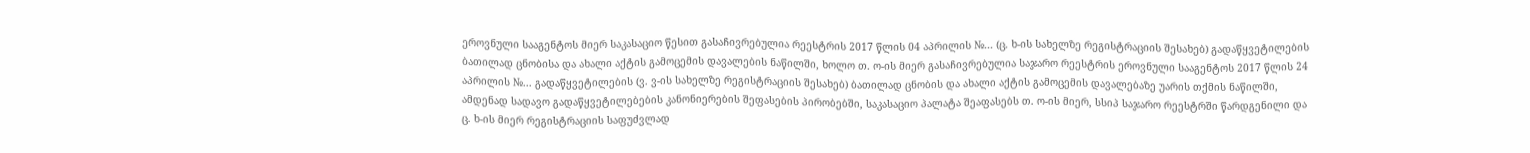ეროვნული სააგენტოს მიერ საკასაციო წესით გასაჩივრებულია რეესტრის 2017 წლის 04 აპრილის №... (ც. ხ-ის სახელზე რეგისტრაციის შესახებ) გადაწყვეტილების ბათილად ცნობისა და ახალი აქტის გამოცემის დავალების ნაწილში, ხოლო თ. ო-ის მიერ გასაჩივრებულია საჯარო რეესტრის ეროვნული სააგენტოს 2017 წლის 24 აპრილის №... გადაწყვეტილების (ვ. ვ-ის სახელზე რეგისტრაციის შესახებ) ბათილად ცნობის და ახალი აქტის გამოცემის დავალებაზე უარის თქმის ნაწილში, ამდენად სადავო გადაწყვეტილებების კანონიერების შეფასების პირობებში, საკასაციო პალატა შეაფასებს თ. ო-ის მიერ, სსიპ საჯარო რეესტრში წარდგენილი და ც. ხ-ის მიერ რეგისტრაციის საფუძვლად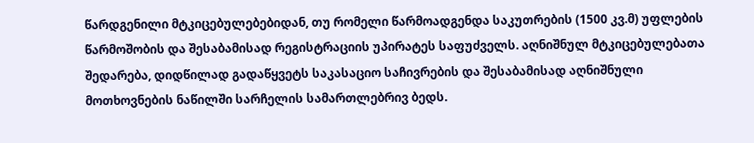წარდგენილი მტკიცებულებებიდან, თუ რომელი წარმოადგენდა საკუთრების (1500 კვ.მ) უფლების წარმოშობის და შესაბამისად რეგისტრაციის უპირატეს საფუძველს. აღნიშნულ მტკიცებულებათა შედარება, დიდწილად გადაწყვეტს საკასაციო საჩივრების და შესაბამისად აღნიშნული მოთხოვნების ნაწილში სარჩელის სამართლებრივ ბედს.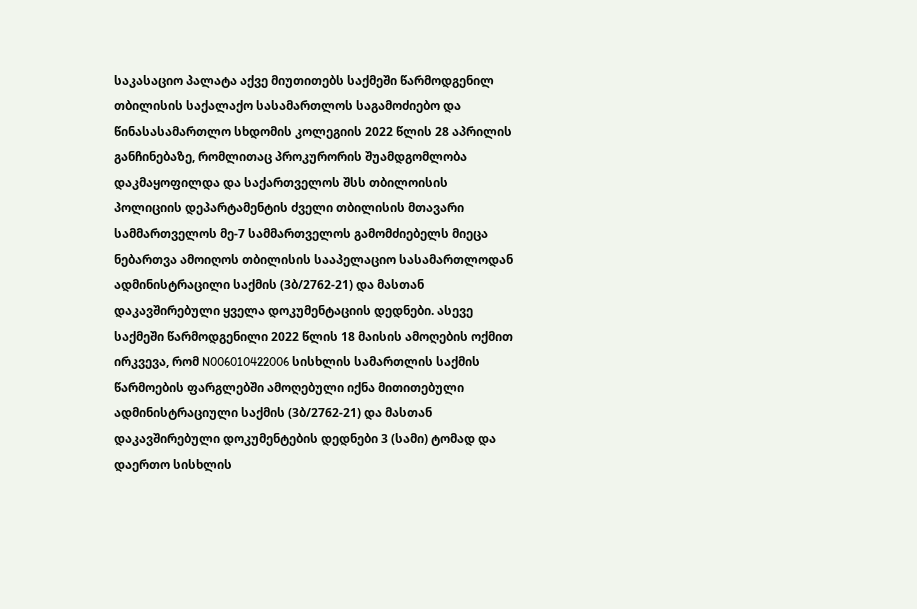საკასაციო პალატა აქვე მიუთითებს საქმეში წარმოდგენილ თბილისის საქალაქო სასამართლოს საგამოძიებო და წინასასამართლო სხდომის კოლეგიის 2022 წლის 28 აპრილის განჩინებაზე, რომლითაც პროკურორის შუამდგომლობა დაკმაყოფილდა და საქართველოს შსს თბილოისის პოლიციის დეპარტამენტის ძველი თბილისის მთავარი სამმართველოს მე-7 სამმართველოს გამომძიებელს მიეცა ნებართვა ამოიღოს თბილისის სააპელაციო სასამართლოდან ადმინისტრაცილი საქმის (3ბ/2762-21) და მასთან დაკავშირებული ყველა დოკუმენტაციის დედნები. ასევე საქმეში წარმოდგენილი 2022 წლის 18 მაისის ამოღების ოქმით ირკვევა, რომ N006010422006 სისხლის სამართლის საქმის წარმოების ფარგლებში ამოღებული იქნა მითითებული ადმინისტრაციული საქმის (3ბ/2762-21) და მასთან დაკავშირებული დოკუმენტების დედნები 3 (სამი) ტომად და დაერთო სისხლის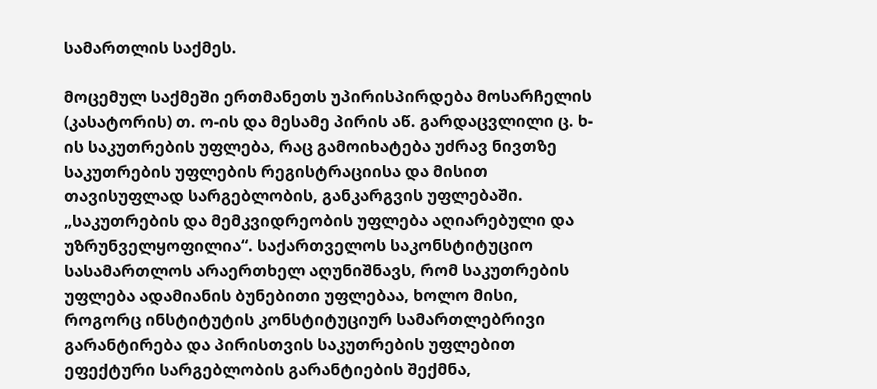სამართლის საქმეს.

მოცემულ საქმეში ერთმანეთს უპირისპირდება მოსარჩელის (კასატორის) თ. ო-ის და მესამე პირის აწ. გარდაცვლილი ც. ხ-ის საკუთრების უფლება, რაც გამოიხატება უძრავ ნივთზე საკუთრების უფლების რეგისტრაციისა და მისით თავისუფლად სარგებლობის, განკარგვის უფლებაში. „საკუთრების და მემკვიდრეობის უფლება აღიარებული და უზრუნველყოფილია“. საქართველოს საკონსტიტუციო სასამართლოს არაერთხელ აღუნიშნავს, რომ საკუთრების უფლება ადამიანის ბუნებითი უფლებაა, ხოლო მისი, როგორც ინსტიტუტის კონსტიტუციურ სამართლებრივი გარანტირება და პირისთვის საკუთრების უფლებით ეფექტური სარგებლობის გარანტიების შექმნა,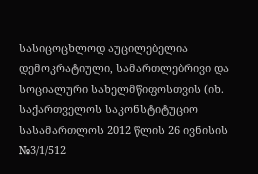სასიცოცხლოდ აუცილებელია დემოკრატიული, სამართლებრივი და სოციალური სახელმწიფოსთვის (იხ. საქართველოს საკონსტიტუციო სასამართლოს 2012 წლის 26 ივნისის №3/1/512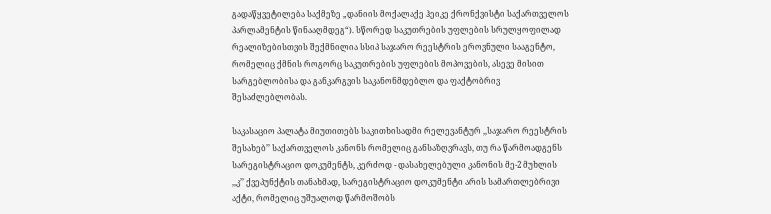გადაწყვეტილება საქმეზე „დანიის მოქალაქე ჰეიკე ქრონქვისტი საქართველოს პარლამენტის წინააღმდეგ“). სწორედ საკუთრების უფლების სრულყოფილად რეალიზებისთვის შექმნილია სსიპ საჯარო რეესტრის ეროვნული სააგენტო, რომელიც ქმნის როგორც საკუთრების უფლების მოპოვების, ასევე მისით სარგებლობისა და განკარგვის საკანონმდებლო და ფაქტობრივ შესაძლებლობას.

საკასაციო პალატა მიუთითებს საკითხისადმი რელევანტურ ,,საჯარო რეესტრის შესახებ’’ საქართველოს კანონს რომელიც განსაზღვრავს, თუ რა წარმოადგენს სარეგისტრაციო დოკუმენტს, კერძოდ - დასახელებული კანონის მე-2 მუხლის ,,კ’’ ქვეპუნქტის თანახმად, სარეგისტრაციო დოკუმენტი არის სამართლებრივი აქტი, რომელიც უშუალოდ წარმოშობს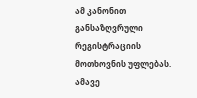ამ კანონით განსაზღვრული რეგისტრაციის მოთხოვნის უფლებას. ამავე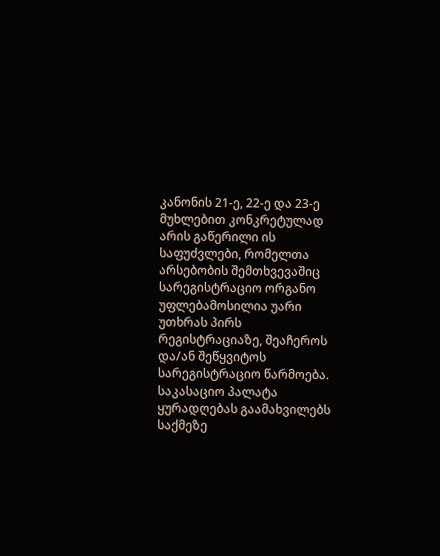კანონის 21-ე, 22-ე და 23-ე მუხლებით კონკრეტულად არის გაწერილი ის საფუძვლები, რომელთა არსებობის შემთხვევაშიც სარეგისტრაციო ორგანო უფლებამოსილია უარი უთხრას პირს რეგისტრაციაზე, შეაჩეროს და/ან შეწყვიტოს სარეგისტრაციო წარმოება. საკასაციო პალატა ყურადღებას გაამახვილებს საქმეზე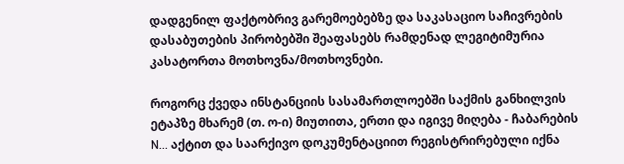დადგენილ ფაქტობრივ გარემოებებზე და საკასაციო საჩივრების დასაბუთების პირობებში შეაფასებს რამდენად ლეგიტიმურია კასატორთა მოთხოვნა/მოთხოვნები.

როგორც ქვედა ინსტანციის სასამართლოებში საქმის განხილვის ეტაპზე მხარემ (თ. ო-ი) მიუთითა, ერთი და იგივე მიღება - ჩაბარების N... აქტით და საარქივო დოკუმენტაციით რეგისტრირებული იქნა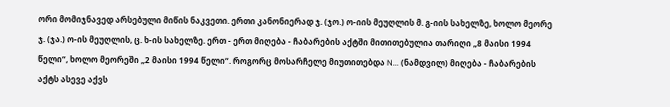ორი მომიჯნავედ არსებული მიწის ნაკვეთი. ერთი კანონიერად ჯ. (ჯო.) ო-იის მეუღლის მ. გ-იის სახელზე, ხოლო მეორე ჯ. (ჯა.) ო-ის მეუღლის, ც. ხ-ის სახელზე. ერთ - ერთ მიღება - ჩაბარების აქტში მითითებულია თარიღი „8 მაისი 1994 წელი“, ხოლო მეორეში „2 მაისი 1994 წელი“. როგორც მოსარჩელე მიუთითებდა N... (ნამდვილ) მიღება - ჩაბარების აქტს ასევე აქვს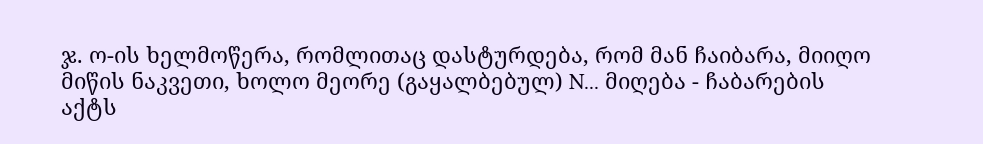ჯ. ო-ის ხელმოწერა, რომლითაც დასტურდება, რომ მან ჩაიბარა, მიიღო მიწის ნაკვეთი, ხოლო მეორე (გაყალბებულ) N... მიღება - ჩაბარების აქტს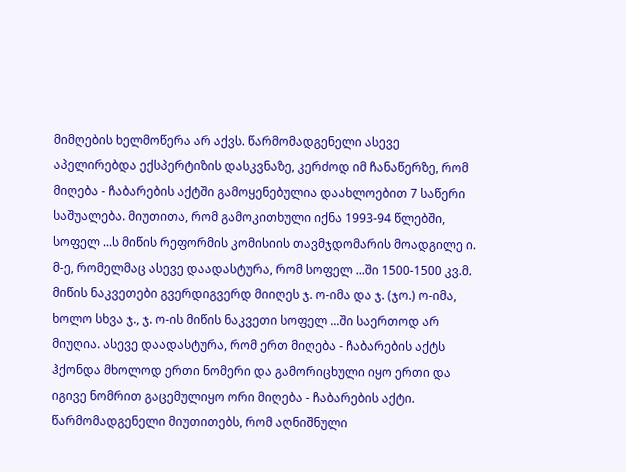მიმღების ხელმოწერა არ აქვს. წარმომადგენელი ასევე აპელირებდა ექსპერტიზის დასკვნაზე, კერძოდ იმ ჩანაწერზე, რომ მიღება - ჩაბარების აქტში გამოყენებულია დაახლოებით 7 საწერი საშუალება. მიუთითა, რომ გამოკითხული იქნა 1993-94 წლებში, სოფელ ...ს მიწის რეფორმის კომისიის თავმჯდომარის მოადგილე ი. მ-ე, რომელმაც ასევე დაადასტურა, რომ სოფელ ...ში 1500-1500 კვ.მ. მიწის ნაკვეთები გვერდიგვერდ მიიღეს ჯ. ო-იმა და ჯ. (ჯო.) ო-იმა, ხოლო სხვა ჯ., ჯ. ო-ის მიწის ნაკვეთი სოფელ ...ში საერთოდ არ მიუღია. ასევე დაადასტურა, რომ ერთ მიღება - ჩაბარების აქტს ჰქონდა მხოლოდ ერთი ნომერი და გამორიცხული იყო ერთი და იგივე ნომრით გაცემულიყო ორი მიღება - ჩაბარების აქტი. წარმომადგენელი მიუთითებს, რომ აღნიშნული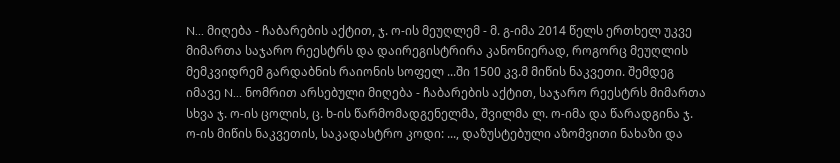N... მიღება - ჩაბარების აქტით, ჯ. ო-ის მეუღლემ - მ. გ-იმა 2014 წელს ერთხელ უკვე მიმართა საჯარო რეესტრს და დაირეგისტრირა კანონიერად, როგორც მეუღლის მემკვიდრემ გარდაბნის რაიონის სოფელ ...ში 1500 კვ.მ მიწის ნაკვეთი. შემდეგ იმავე N... ნომრით არსებული მიღება - ჩაბარების აქტით, საჯარო რეესტრს მიმართა სხვა ჯ. ო-ის ცოლის, ც. ხ-ის წარმომადგენელმა, შვილმა ლ. ო-იმა და წარადგინა ჯ. ო-ის მიწის ნაკვეთის, საკადასტრო კოდი: ..., დაზუსტებული აზომვითი ნახაზი და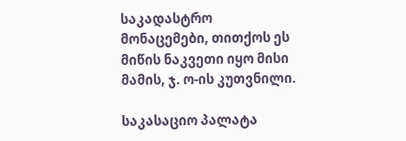საკადასტრო მონაცემები, თითქოს ეს მიწის ნაკვეთი იყო მისი მამის, ჯ. ო-ის კუთვნილი.

საკასაციო პალატა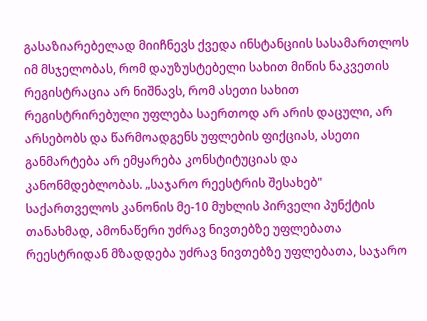გასაზიარებელად მიიჩნევს ქვედა ინსტანციის სასამართლოს იმ მსჯელობას, რომ დაუზუსტებელი სახით მიწის ნაკვეთის რეგისტრაცია არ ნიშნავს, რომ ასეთი სახით რეგისტრირებული უფლება საერთოდ არ არის დაცული, არ არსებობს და წარმოადგენს უფლების ფიქციას, ასეთი განმარტება არ ემყარება კონსტიტუციას და კანონმდებლობას. „საჯარო რეესტრის შესახებ" საქართველოს კანონის მე-10 მუხლის პირველი პუნქტის თანახმად, ამონაწერი უძრავ ნივთებზე უფლებათა რეესტრიდან მზადდება უძრავ ნივთებზე უფლებათა, საჯარო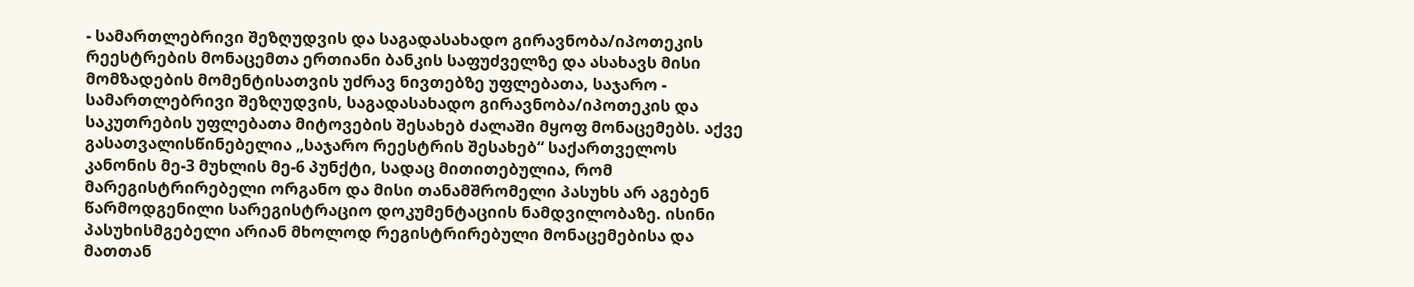- სამართლებრივი შეზღუდვის და საგადასახადო გირავნობა/იპოთეკის რეესტრების მონაცემთა ერთიანი ბანკის საფუძველზე და ასახავს მისი მომზადების მომენტისათვის უძრავ ნივთებზე უფლებათა, საჯარო - სამართლებრივი შეზღუდვის, საგადასახადო გირავნობა/იპოთეკის და საკუთრების უფლებათა მიტოვების შესახებ ძალაში მყოფ მონაცემებს. აქვე გასათვალისწინებელია „საჯარო რეესტრის შესახებ“ საქართველოს კანონის მე-3 მუხლის მე-6 პუნქტი, სადაც მითითებულია, რომ მარეგისტრირებელი ორგანო და მისი თანამშრომელი პასუხს არ აგებენ წარმოდგენილი სარეგისტრაციო დოკუმენტაციის ნამდვილობაზე. ისინი პასუხისმგებელი არიან მხოლოდ რეგისტრირებული მონაცემებისა და მათთან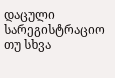დაცული სარეგისტრაციო თუ სხვა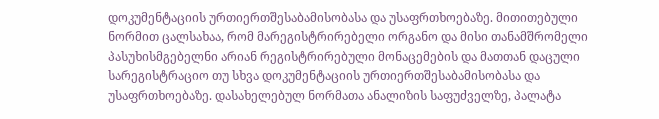დოკუმენტაციის ურთიერთშესაბამისობასა და უსაფრთხოებაზე. მითითებული ნორმით ცალსახაა, რომ მარეგისტრირებელი ორგანო და მისი თანამშრომელი პასუხისმგებელნი არიან რეგისტრირებული მონაცემების და მათთან დაცული სარეგისტრაციო თუ სხვა დოკუმენტაციის ურთიერთშესაბამისობასა და უსაფრთხოებაზე. დასახელებულ ნორმათა ანალიზის საფუძველზე, პალატა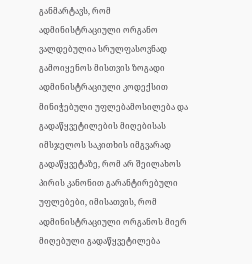განმარტავს, რომ ადმინისტრაციული ორგანო ვალდებულია სრულფასოვნად გამოიყენოს მისთვის ზოგადი ადმინისტრაციული კოდექსით მინიჭებული უფლებამოსილება და გადაწყვეტილების მიღებისას იმსჯელოს საკითხის იმგვარად გადაწყვეტაზე, რომ არ შეილახოს პირის კანონით გარანტირებული უფლებები, იმისათვის, რომ ადმინისტრაციული ორგანოს მიერ მიღებული გადაწყვეტილება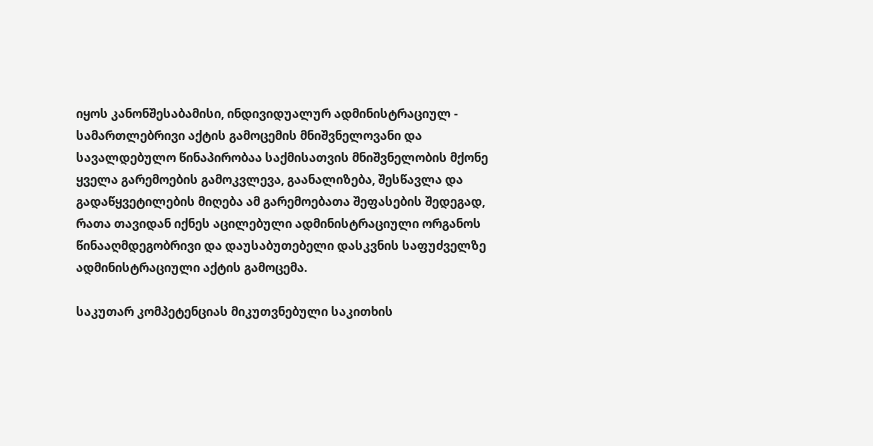იყოს კანონშესაბამისი, ინდივიდუალურ ადმინისტრაციულ - სამართლებრივი აქტის გამოცემის მნიშვნელოვანი და სავალდებულო წინაპირობაა საქმისათვის მნიშვნელობის მქონე ყველა გარემოების გამოკვლევა, გაანალიზება, შესწავლა და გადაწყვეტილების მიღება ამ გარემოებათა შეფასების შედეგად, რათა თავიდან იქნეს აცილებული ადმინისტრაციული ორგანოს წინააღმდეგობრივი და დაუსაბუთებელი დასკვნის საფუძველზე ადმინისტრაციული აქტის გამოცემა.

საკუთარ კომპეტენციას მიკუთვნებული საკითხის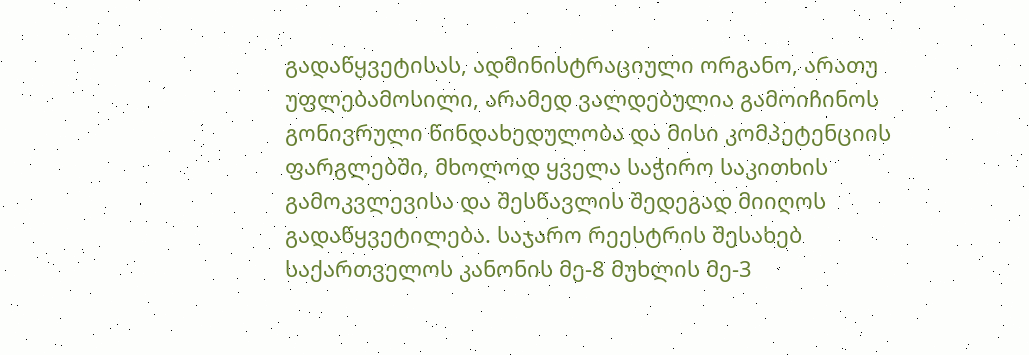გადაწყვეტისას, ადმინისტრაციული ორგანო, არათუ უფლებამოსილი, არამედ ვალდებულია გამოიჩინოს გონივრული წინდახედულობა და მისი კომპეტენციის ფარგლებში, მხოლოდ ყველა საჭირო საკითხის გამოკვლევისა და შესწავლის შედეგად მიიღოს გადაწყვეტილება. საჯარო რეესტრის შესახებ საქართველოს კანონის მე-8 მუხლის მე-3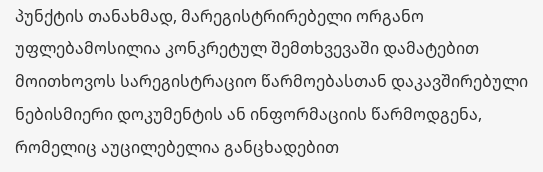პუნქტის თანახმად, მარეგისტრირებელი ორგანო უფლებამოსილია კონკრეტულ შემთხვევაში დამატებით მოითხოვოს სარეგისტრაციო წარმოებასთან დაკავშირებული ნებისმიერი დოკუმენტის ან ინფორმაციის წარმოდგენა, რომელიც აუცილებელია განცხადებით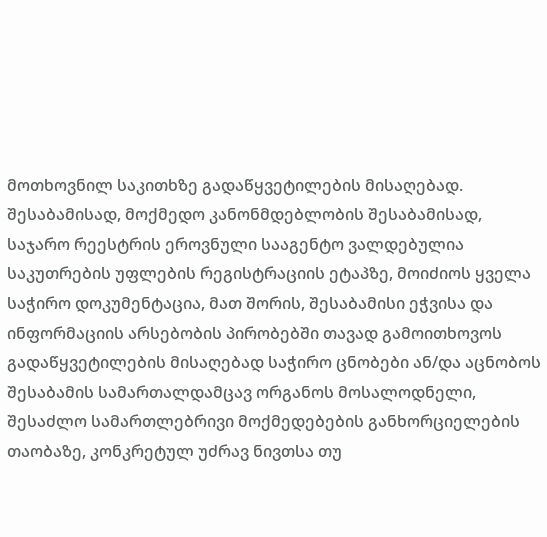მოთხოვნილ საკითხზე გადაწყვეტილების მისაღებად. შესაბამისად, მოქმედო კანონმდებლობის შესაბამისად, საჯარო რეესტრის ეროვნული სააგენტო ვალდებულია საკუთრების უფლების რეგისტრაციის ეტაპზე, მოიძიოს ყველა საჭირო დოკუმენტაცია, მათ შორის, შესაბამისი ეჭვისა და ინფორმაციის არსებობის პირობებში თავად გამოითხოვოს გადაწყვეტილების მისაღებად საჭირო ცნობები ან/და აცნობოს შესაბამის სამართალდამცავ ორგანოს მოსალოდნელი, შესაძლო სამართლებრივი მოქმედებების განხორციელების თაობაზე, კონკრეტულ უძრავ ნივთსა თუ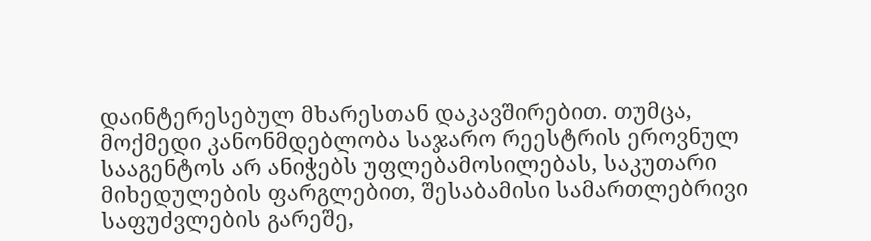დაინტერესებულ მხარესთან დაკავშირებით. თუმცა, მოქმედი კანონმდებლობა საჯარო რეესტრის ეროვნულ სააგენტოს არ ანიჭებს უფლებამოსილებას, საკუთარი მიხედულების ფარგლებით, შესაბამისი სამართლებრივი საფუძვლების გარეშე,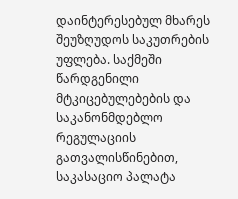დაინტერესებულ მხარეს შეუზღუდოს საკუთრების უფლება. საქმეში წარდგენილი მტკიცებულებების და საკანონმდებლო რეგულაციის გათვალისწინებით, საკასაციო პალატა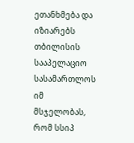ეთანხმება და იზიარებს თბილისის სააპელაციო სასამართლოს იმ მსჯელობას, რომ სსიპ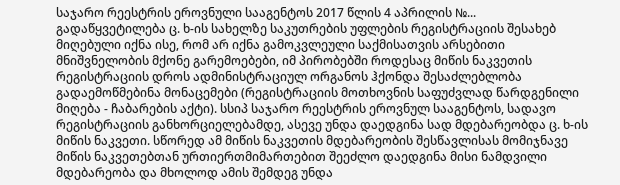საჯარო რეესტრის ეროვნული სააგენტოს 2017 წლის 4 აპრილის №... გადაწყვეტილება ც. ხ-ის სახელზე საკუთრების უფლების რეგისტრაციის შესახებ მიღებული იქნა ისე, რომ არ იქნა გამოკვლეული საქმისათვის არსებითი მნიშვნელობის მქონე გარემოებები, იმ პირობებში როდესაც მიწის ნაკვეთის რეგისტრაციის დროს ადმინისტრაციულ ორგანოს ჰქონდა შესაძლებლობა გადაემოწმებინა მონაცემები (რეგისტრაციის მოთხოვნის საფუძვლად წარდგენილი მიღება - ჩაბარების აქტი). სსიპ საჯარო რეესტრის ეროვნულ სააგენტოს, სადავო რეგისტრაციის განხორციელებამდე, ასევე უნდა დაედგინა სად მდებარეობდა ც. ხ-ის მიწის ნაკვეთი. სწორედ ამ მიწის ნაკვეთის მდებარეობის შესწავლისას მომიჯნავე მიწის ნაკვეთებთან ურთიერთმიმართებით შეეძლო დაედგინა მისი ნამდვილი მდებარეობა და მხოლოდ ამის შემდეგ უნდა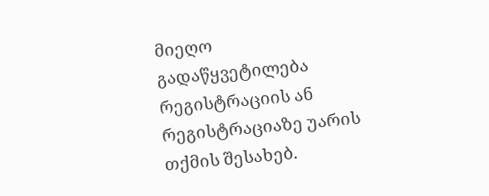მიეღო გადაწყვეტილება რეგისტრაციის ან რეგისტრაციაზე უარის თქმის შესახებ.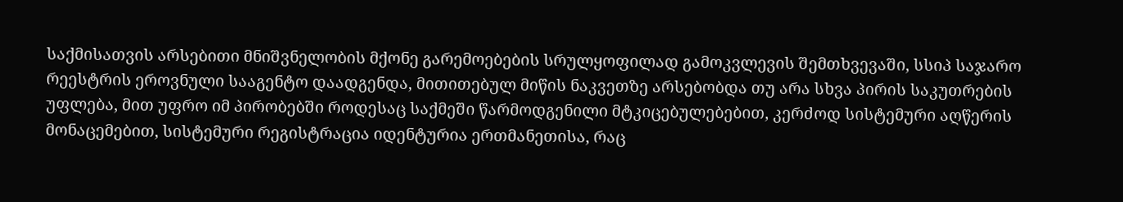საქმისათვის არსებითი მნიშვნელობის მქონე გარემოებების სრულყოფილად გამოკვლევის შემთხვევაში, სსიპ საჯარო რეესტრის ეროვნული სააგენტო დაადგენდა, მითითებულ მიწის ნაკვეთზე არსებობდა თუ არა სხვა პირის საკუთრების უფლება, მით უფრო იმ პირობებში როდესაც საქმეში წარმოდგენილი მტკიცებულებებით, კერძოდ სისტემური აღწერის მონაცემებით, სისტემური რეგისტრაცია იდენტურია ერთმანეთისა, რაც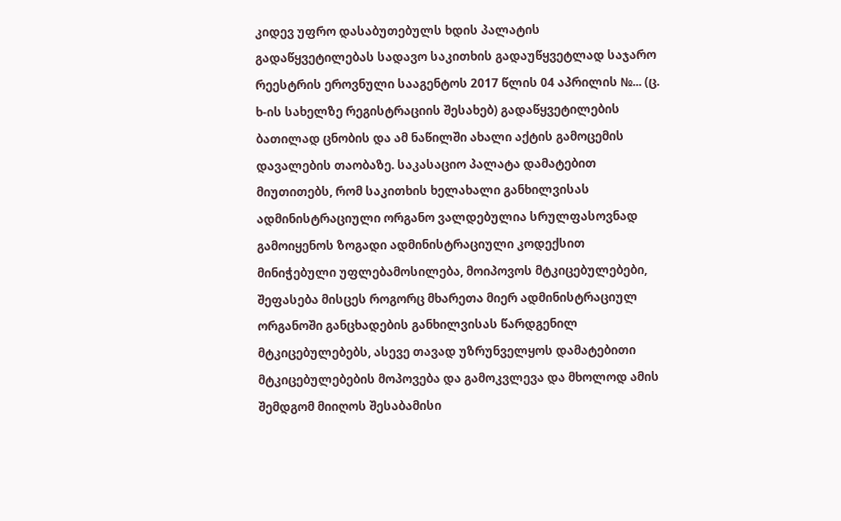კიდევ უფრო დასაბუთებულს ხდის პალატის გადაწყვეტილებას სადავო საკითხის გადაუწყვეტლად საჯარო რეესტრის ეროვნული სააგენტოს 2017 წლის 04 აპრილის №... (ც. ხ-ის სახელზე რეგისტრაციის შესახებ) გადაწყვეტილების ბათილად ცნობის და ამ ნაწილში ახალი აქტის გამოცემის დავალების თაობაზე. საკასაციო პალატა დამატებით მიუთითებს, რომ საკითხის ხელახალი განხილვისას ადმინისტრაციული ორგანო ვალდებულია სრულფასოვნად გამოიყენოს ზოგადი ადმინისტრაციული კოდექსით მინიჭებული უფლებამოსილება, მოიპოვოს მტკიცებულებები, შეფასება მისცეს როგორც მხარეთა მიერ ადმინისტრაციულ ორგანოში განცხადების განხილვისას წარდგენილ მტკიცებულებებს, ასევე თავად უზრუნველყოს დამატებითი მტკიცებულებების მოპოვება და გამოკვლევა და მხოლოდ ამის შემდგომ მიიღოს შესაბამისი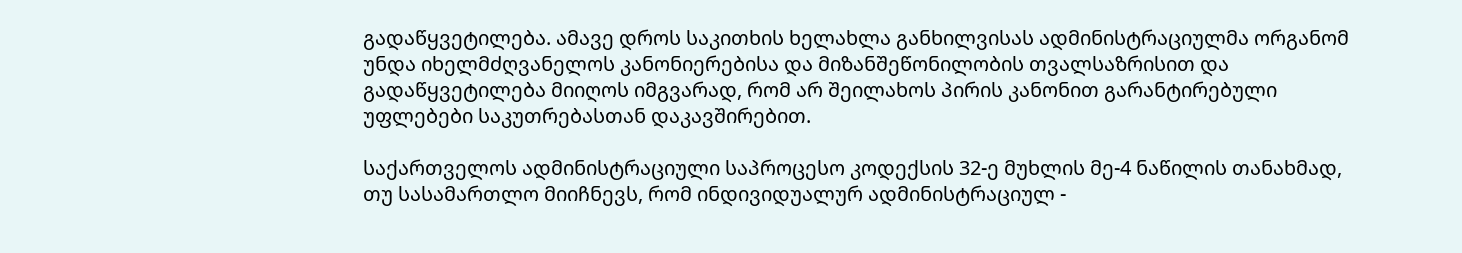გადაწყვეტილება. ამავე დროს საკითხის ხელახლა განხილვისას ადმინისტრაციულმა ორგანომ უნდა იხელმძღვანელოს კანონიერებისა და მიზანშეწონილობის თვალსაზრისით და გადაწყვეტილება მიიღოს იმგვარად, რომ არ შეილახოს პირის კანონით გარანტირებული უფლებები საკუთრებასთან დაკავშირებით.

საქართველოს ადმინისტრაციული საპროცესო კოდექსის 32-ე მუხლის მე-4 ნაწილის თანახმად, თუ სასამართლო მიიჩნევს, რომ ინდივიდუალურ ადმინისტრაციულ -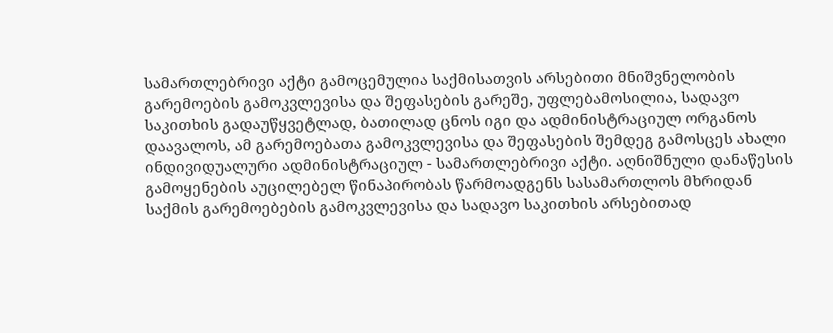სამართლებრივი აქტი გამოცემულია საქმისათვის არსებითი მნიშვნელობის გარემოების გამოკვლევისა და შეფასების გარეშე, უფლებამოსილია, სადავო საკითხის გადაუწყვეტლად, ბათილად ცნოს იგი და ადმინისტრაციულ ორგანოს დაავალოს, ამ გარემოებათა გამოკვლევისა და შეფასების შემდეგ გამოსცეს ახალი ინდივიდუალური ადმინისტრაციულ - სამართლებრივი აქტი. აღნიშნული დანაწესის გამოყენების აუცილებელ წინაპირობას წარმოადგენს სასამართლოს მხრიდან საქმის გარემოებების გამოკვლევისა და სადავო საკითხის არსებითად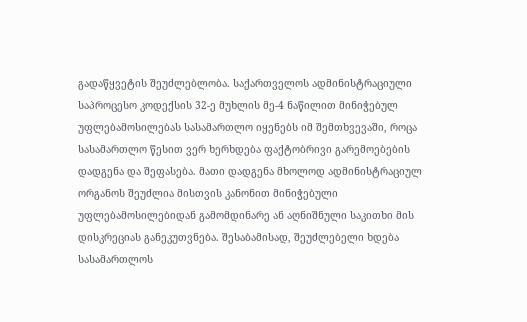გადაწყვეტის შეუძლებლობა. საქართველოს ადმინისტრაციული საპროცესო კოდექსის 32-ე მუხლის მე-4 ნაწილით მინიჭებულ უფლებამოსილებას სასამართლო იყენებს იმ შემთხვევაში, როცა სასამართლო წესით ვერ ხერხდება ფაქტობრივი გარემოებების დადგენა და შეფასება. მათი დადგენა მხოლოდ ადმინისტრაციულ ორგანოს შეუძლია მისთვის კანონით მინიჭებული უფლებამოსილებიდან გამომდინარე ან აღნიშნული საკითხი მის დისკრეციას განეკუთვნება. შესაბამისად, შეუძლებელი ხდება სასამართლოს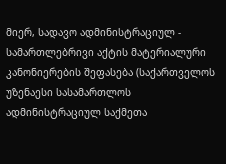მიერ, სადავო ადმინისტრაციულ - სამართლებრივი აქტის მატერიალური კანონიერების შეფასება (საქართველოს უზენაესი სასამართლოს ადმინისტრაციულ საქმეთა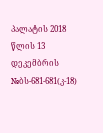პალატის 2018 წლის 13 დეკემბრის №ბს-681-681(კ-18)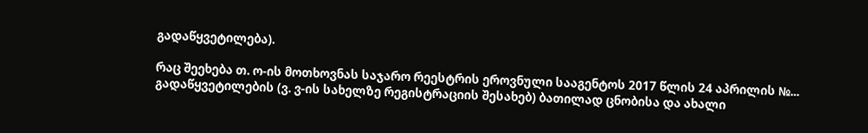გადაწყვეტილება).

რაც შეეხება თ. ო-ის მოთხოვნას საჯარო რეესტრის ეროვნული სააგენტოს 2017 წლის 24 აპრილის №... გადაწყვეტილების (ვ. ვ-ის სახელზე რეგისტრაციის შესახებ) ბათილად ცნობისა და ახალი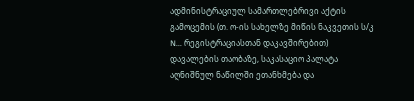ადმინისტრაციულ სამართლებრივი აქტის გამოცემის (თ. ო-ის სახელზე მიწის ნაკვეთის ს/კ N... რეგისტრაციასთან დაკავშირებით) დავალების თაობაზე, საკასაციო პალატა აღნიშნულ ნაწილში ეთანხმება და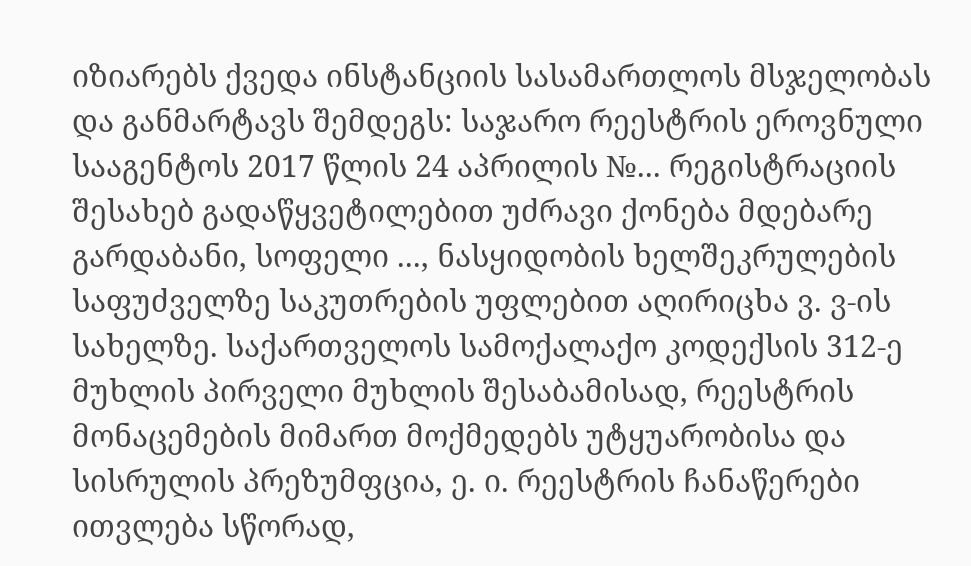იზიარებს ქვედა ინსტანციის სასამართლოს მსჯელობას და განმარტავს შემდეგს: საჯარო რეესტრის ეროვნული სააგენტოს 2017 წლის 24 აპრილის №... რეგისტრაციის შესახებ გადაწყვეტილებით უძრავი ქონება მდებარე გარდაბანი, სოფელი ..., ნასყიდობის ხელშეკრულების საფუძველზე საკუთრების უფლებით აღირიცხა ვ. ვ-ის სახელზე. საქართველოს სამოქალაქო კოდექსის 312-ე მუხლის პირველი მუხლის შესაბამისად, რეესტრის მონაცემების მიმართ მოქმედებს უტყუარობისა და სისრულის პრეზუმფცია, ე. ი. რეესტრის ჩანაწერები ითვლება სწორად,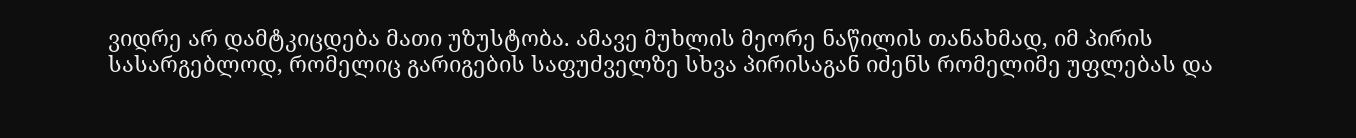ვიდრე არ დამტკიცდება მათი უზუსტობა. ამავე მუხლის მეორე ნაწილის თანახმად, იმ პირის სასარგებლოდ, რომელიც გარიგების საფუძველზე სხვა პირისაგან იძენს რომელიმე უფლებას და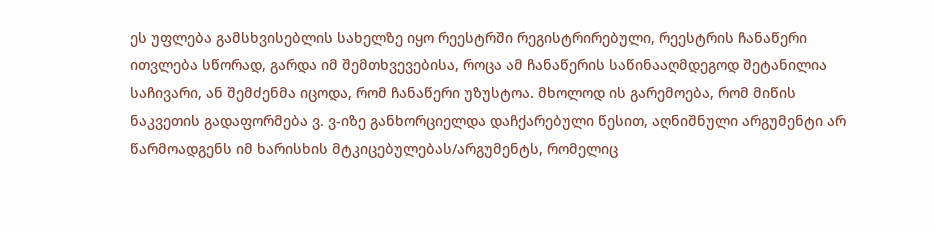ეს უფლება გამსხვისებლის სახელზე იყო რეესტრში რეგისტრირებული, რეესტრის ჩანაწერი ითვლება სწორად, გარდა იმ შემთხვევებისა, როცა ამ ჩანაწერის საწინააღმდეგოდ შეტანილია საჩივარი, ან შემძენმა იცოდა, რომ ჩანაწერი უზუსტოა. მხოლოდ ის გარემოება, რომ მიწის ნაკვეთის გადაფორმება ვ. ვ-იზე განხორციელდა დაჩქარებული წესით, აღნიშნული არგუმენტი არ წარმოადგენს იმ ხარისხის მტკიცებულებას/არგუმენტს, რომელიც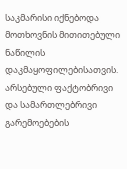საკმარისი იქნებოდა მოთხოვნის მითითებული ნაწილის დაკმაყოფილებისათვის. არსებული ფაქტობრივი და სამართლებრივი გარემოებების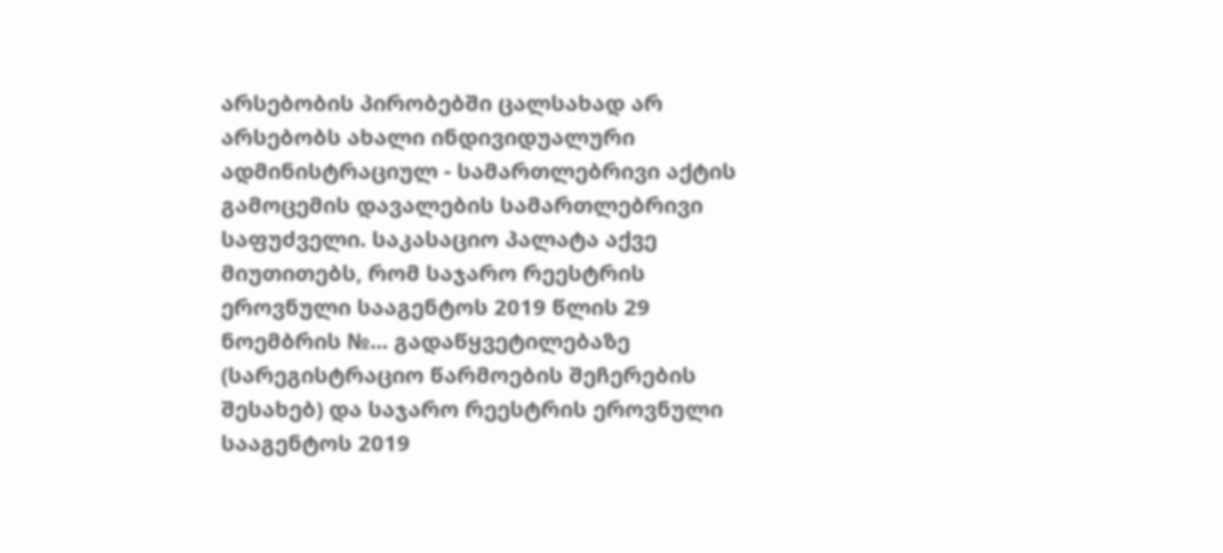არსებობის პირობებში ცალსახად არ არსებობს ახალი ინდივიდუალური ადმინისტრაციულ - სამართლებრივი აქტის გამოცემის დავალების სამართლებრივი საფუძველი. საკასაციო პალატა აქვე მიუთითებს, რომ საჯარო რეესტრის ეროვნული სააგენტოს 2019 წლის 29 ნოემბრის №... გადაწყვეტილებაზე (სარეგისტრაციო წარმოების შეჩერების შესახებ) და საჯარო რეესტრის ეროვნული სააგენტოს 2019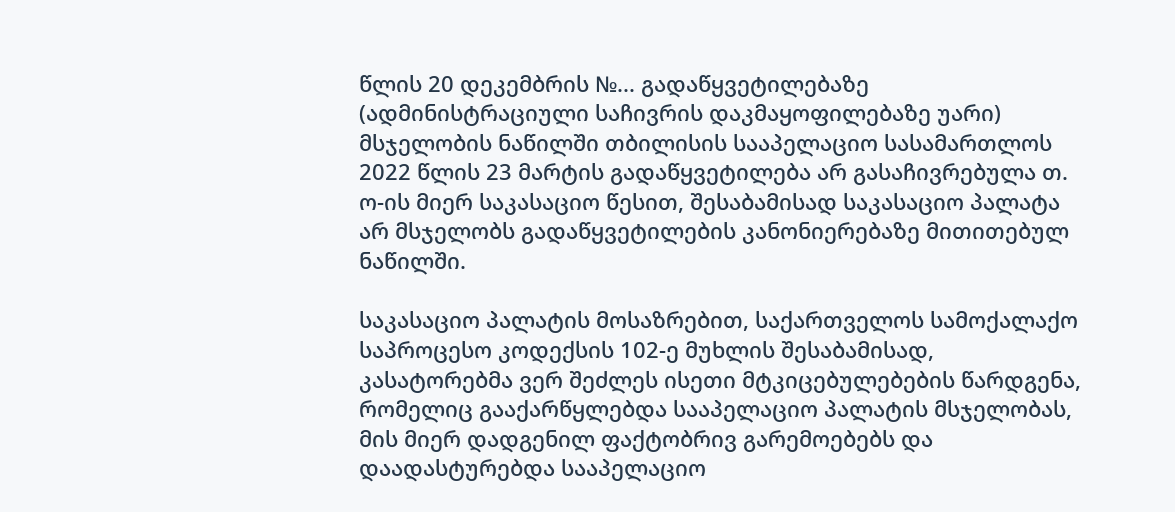წლის 20 დეკემბრის №... გადაწყვეტილებაზე (ადმინისტრაციული საჩივრის დაკმაყოფილებაზე უარი) მსჯელობის ნაწილში თბილისის სააპელაციო სასამართლოს 2022 წლის 23 მარტის გადაწყვეტილება არ გასაჩივრებულა თ. ო-ის მიერ საკასაციო წესით, შესაბამისად საკასაციო პალატა არ მსჯელობს გადაწყვეტილების კანონიერებაზე მითითებულ ნაწილში.

საკასაციო პალატის მოსაზრებით, საქართველოს სამოქალაქო საპროცესო კოდექსის 102-ე მუხლის შესაბამისად, კასატორებმა ვერ შეძლეს ისეთი მტკიცებულებების წარდგენა, რომელიც გააქარწყლებდა სააპელაციო პალატის მსჯელობას, მის მიერ დადგენილ ფაქტობრივ გარემოებებს და დაადასტურებდა სააპელაციო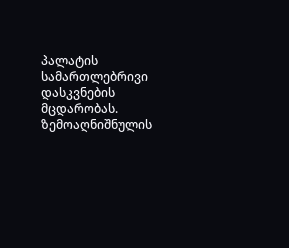პალატის სამართლებრივი დასკვნების მცდარობას. ზემოაღნიშნულის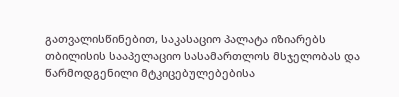გათვალისწინებით, საკასაციო პალატა იზიარებს თბილისის სააპელაციო სასამართლოს მსჯელობას და წარმოდგენილი მტკიცებულებებისა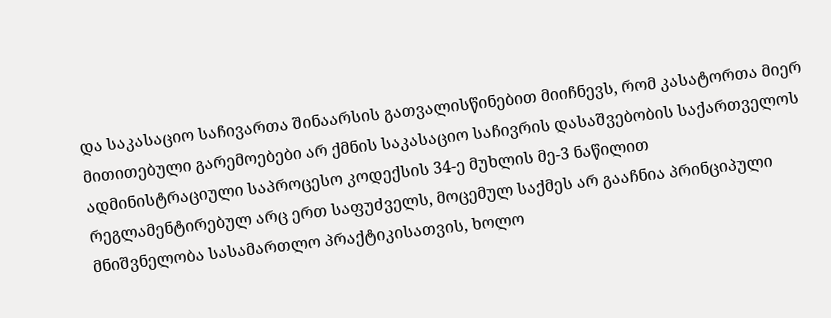და საკასაციო საჩივართა შინაარსის გათვალისწინებით მიიჩნევს, რომ კასატორთა მიერ მითითებული გარემოებები არ ქმნის საკასაციო საჩივრის დასაშვებობის საქართველოს ადმინისტრაციული საპროცესო კოდექსის 34-ე მუხლის მე-3 ნაწილით რეგლამენტირებულ არც ერთ საფუძველს, მოცემულ საქმეს არ გააჩნია პრინციპული მნიშვნელობა სასამართლო პრაქტიკისათვის, ხოლო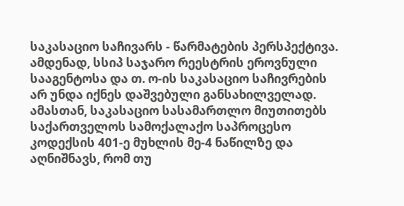საკასაციო საჩივარს - წარმატების პერსპექტივა. ამდენად, სსიპ საჯარო რეესტრის ეროვნული სააგენტოსა და თ. ო-ის საკასაციო საჩივრების არ უნდა იქნეს დაშვებული განსახილველად. ამასთან, საკასაციო სასამართლო მიუთითებს საქართველოს სამოქალაქო საპროცესო კოდექსის 401-ე მუხლის მე-4 ნაწილზე და აღნიშნავს, რომ თუ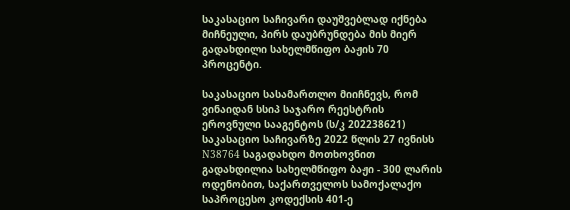საკასაციო საჩივარი დაუშვებლად იქნება მიჩნეული, პირს დაუბრუნდება მის მიერ გადახდილი სახელმწიფო ბაჟის 70 პროცენტი.

საკასაციო სასამართლო მიიჩნევს, რომ ვინაიდან სსიპ საჯარო რეესტრის ეროვნული სააგენტოს (ს/კ 202238621) საკასაციო საჩივარზე 2022 წლის 27 ივნისს N38764 საგადახდო მოთხოვნით გადახდილია სახელმწიფო ბაჟი - 300 ლარის ოდენობით, საქართველოს სამოქალაქო საპროცესო კოდექსის 401-ე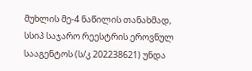მუხლის მე-4 ნაწილის თანახმად, სსიპ საჯარო რეესტრის ეროვნულ სააგენტოს (ს/კ 202238621) უნდა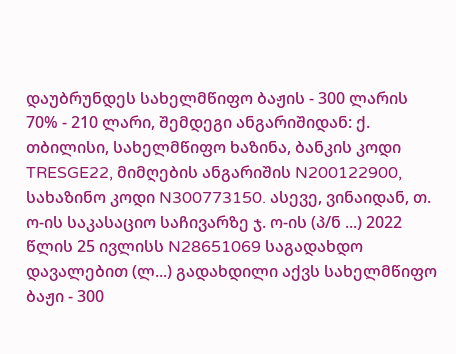დაუბრუნდეს სახელმწიფო ბაჟის - 300 ლარის 70% - 210 ლარი, შემდეგი ანგარიშიდან: ქ. თბილისი, სახელმწიფო ხაზინა, ბანკის კოდი TRESGE22, მიმღების ანგარიშის N200122900, სახაზინო კოდი N300773150. ასევე, ვინაიდან, თ. ო-ის საკასაციო საჩივარზე ჯ. ო-ის (პ/ნ ...) 2022 წლის 25 ივლისს N28651069 საგადახდო დავალებით (ლ...) გადახდილი აქვს სახელმწიფო ბაჟი - 300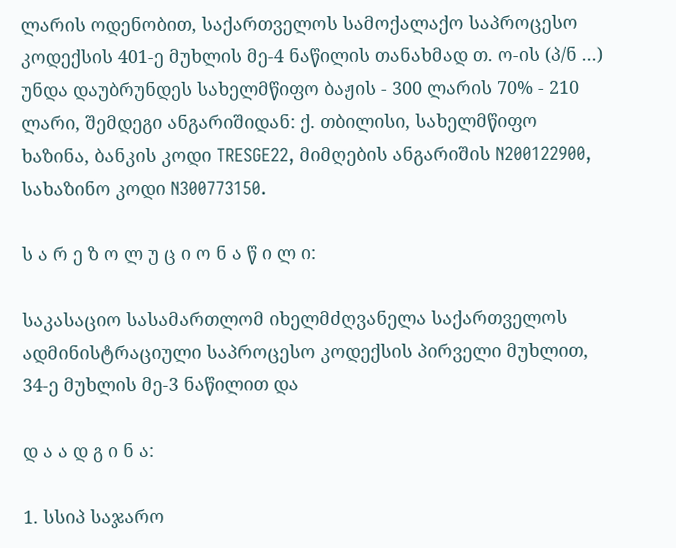ლარის ოდენობით, საქართველოს სამოქალაქო საპროცესო კოდექსის 401-ე მუხლის მე-4 ნაწილის თანახმად თ. ო-ის (პ/ნ ...) უნდა დაუბრუნდეს სახელმწიფო ბაჟის - 300 ლარის 70% - 210 ლარი, შემდეგი ანგარიშიდან: ქ. თბილისი, სახელმწიფო ხაზინა, ბანკის კოდი TRESGE22, მიმღების ანგარიშის N200122900, სახაზინო კოდი N300773150.

ს ა რ ე ზ ო ლ უ ც ი ო ნ ა წ ი ლ ი:

საკასაციო სასამართლომ იხელმძღვანელა საქართველოს ადმინისტრაციული საპროცესო კოდექსის პირველი მუხლით, 34-ე მუხლის მე-3 ნაწილით და

დ ა ა დ გ ი ნ ა:

1. სსიპ საჯარო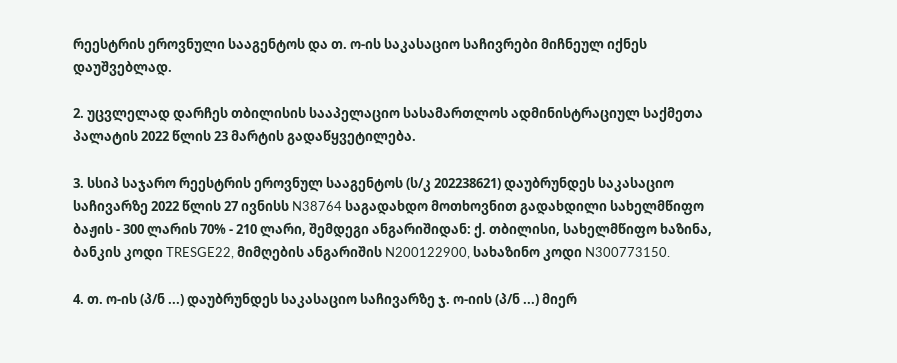რეესტრის ეროვნული სააგენტოს და თ. ო-ის საკასაციო საჩივრები მიჩნეულ იქნეს დაუშვებლად.

2. უცვლელად დარჩეს თბილისის სააპელაციო სასამართლოს ადმინისტრაციულ საქმეთა პალატის 2022 წლის 23 მარტის გადაწყვეტილება.

3. სსიპ საჯარო რეესტრის ეროვნულ სააგენტოს (ს/კ 202238621) დაუბრუნდეს საკასაციო საჩივარზე 2022 წლის 27 ივნისს N38764 საგადახდო მოთხოვნით გადახდილი სახელმწიფო ბაჟის - 300 ლარის 70% - 210 ლარი, შემდეგი ანგარიშიდან: ქ. თბილისი, სახელმწიფო ხაზინა, ბანკის კოდი TRESGE22, მიმღების ანგარიშის N200122900, სახაზინო კოდი N300773150.

4. თ. ო-ის (პ/ნ ...) დაუბრუნდეს საკასაციო საჩივარზე ჯ. ო-იის (პ/ნ ...) მიერ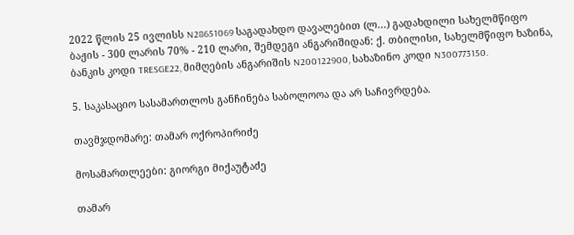2022 წლის 25 ივლისს N28651069 საგადახდო დავალებით (ლ...) გადახდილი სახელმწიფო ბაჟის - 300 ლარის 70% - 210 ლარი, შემდეგი ანგარიშიდან: ქ. თბილისი, სახელმწიფო ხაზინა, ბანკის კოდი TRESGE22, მიმღების ანგარიშის N200122900, სახაზინო კოდი N300773150.

5. საკასაციო სასამართლოს განჩინება საბოლოოა და არ საჩივრდება.

თავმჯდომარე: თამარ ოქროპირიძე

მოსამართლეები: გიორგი მიქაუტაძე

თამარ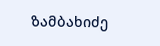ზამბახიძე